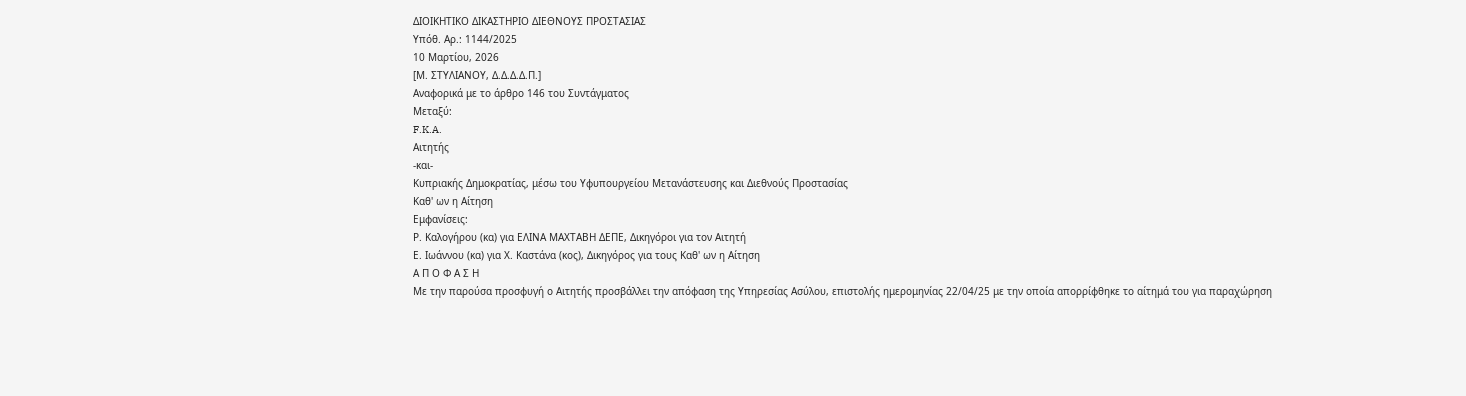ΔΙΟΙΚΗΤΙΚΟ ΔΙΚΑΣΤΗΡΙΟ ΔΙΕΘΝΟΥΣ ΠΡΟΣΤΑΣΙΑΣ
Υπόθ. Αρ.: 1144/2025
10 Μαρτίου, 2026
[Μ. ΣΤΥΛΙΑΝΟΥ, Δ.Δ.Δ.Δ.Π.]
Αναφορικά με το άρθρο 146 του Συντάγματος
Μεταξύ:
F.K.A.
Αιτητής
-και-
Κυπριακής Δημοκρατίας, μέσω του Υφυπουργείου Μετανάστευσης και Διεθνούς Προστασίας
Καθ' ων η Αίτηση
Εμφανίσεις:
Ρ. Καλογήρου (κα) για ΕΛΙΝΑ ΜΑΧΤΑΒΗ ΔΕΠΕ, Δικηγόροι για τον Αιτητή
Ε. Ιωάννου (κα) για Χ. Καστάνα (κος), Δικηγόρος για τους Καθ' ων η Αίτηση
Α Π Ο Φ Α Σ Η
Με την παρούσα προσφυγή ο Αιτητής προσβάλλει την απόφαση της Υπηρεσίας Ασύλου, επιστολής ημερομηνίας 22/04/25 με την οποία απορρίφθηκε το αίτημά του για παραχώρηση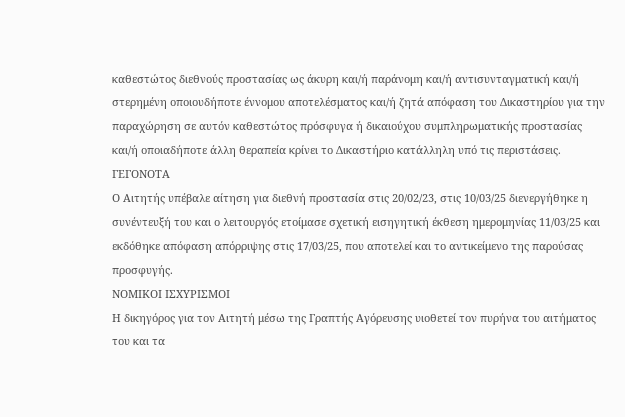καθεστώτος διεθνούς προστασίας ως άκυρη και/ή παράνομη και/ή αντισυνταγματική και/ή στερημένη οποιουδήποτε έννομου αποτελέσματος και/ή ζητά απόφαση του Δικαστηρίου για την παραχώρηση σε αυτόν καθεστώτος πρόσφυγα ή δικαιούχου συμπληρωματικής προστασίας και/ή οποιαδήποτε άλλη θεραπεία κρίνει το Δικαστήριο κατάλληλη υπό τις περιστάσεις.
ΓΕΓΟΝΟΤΑ
Ο Αιτητής υπέβαλε αίτηση για διεθνή προστασία στις 20/02/23, στις 10/03/25 διενεργήθηκε η συνέντευξή του και ο λειτουργός ετοίμασε σχετική εισηγητική έκθεση ημερομηνίας 11/03/25 και εκδόθηκε απόφαση απόρριψης στις 17/03/25, που αποτελεί και το αντικείμενο της παρούσας προσφυγής.
ΝΟΜΙΚΟΙ ΙΣΧΥΡΙΣΜΟΙ
Η δικηγόρος για τον Αιτητή μέσω της Γραπτής Αγόρευσης υιοθετεί τον πυρήνα του αιτήματος του και τα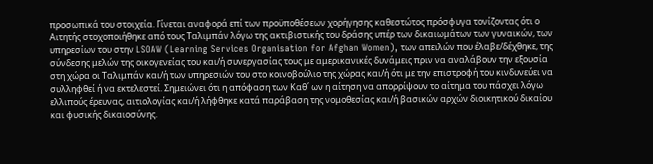προσωπικά του στοιχεία. Γίνεται αναφορά επί των προϋποθέσεων χορήγησης καθεστώτος πρόσφυγα τονίζοντας ότι ο Αιτητής στοχοποιήθηκε από τους Ταλιμπάν λόγω της ακτιβιστικής του δράσης υπέρ των δικαιωμάτων των γυναικών, των υπηρεσίων του στην LSOAW (Learning Services Organisation for Afghan Women), των απειλών που έλαβε/δέχθηκε, της σύνδεσης μελών της οικογενείας του και/ή συνεργασίας τους με αμερικανικές δυνάμεις πριν να αναλάβουν την εξουσία στη χώρα οι Ταλιμπάν και/ή των υπηρεσιών του στο κοινοβούλιο της χώρας και/ή ότι με την επιστροφή του κινδυνεύει να συλληφθεί ή να εκτελεστεί. Σημειώνει ότι η απόφαση των Καθ΄ ων η αίτηση να απορρίψουν το αίτημα του πάσχει λόγω ελλιπούς έρευνας, αιτιολογίας και/ή λήφθηκε κατά παράβαση της νομοθεσίας και/ή βασικών αρχών διοικητικού δικαίου και φυσικής δικαιοσύνης.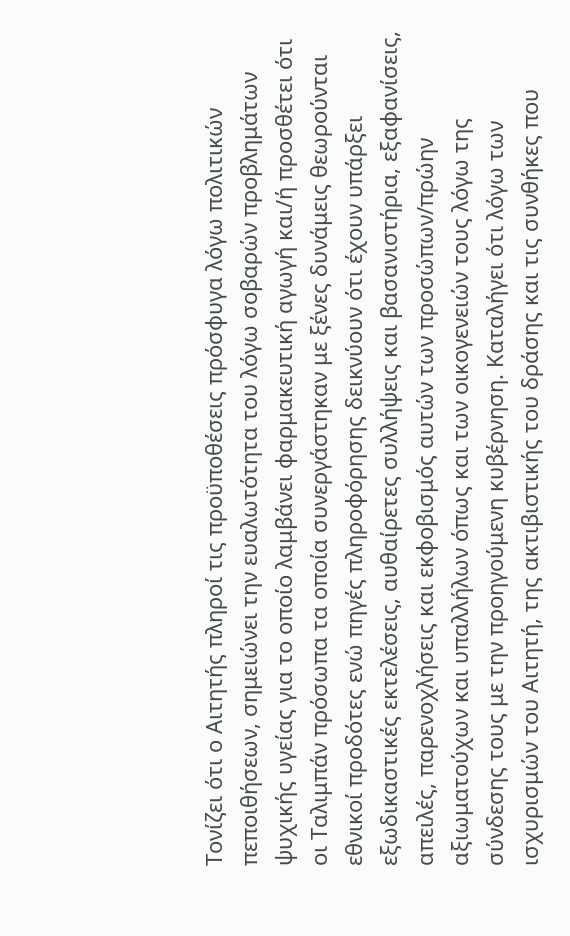Τονίζει ότι ο Αιτητής πληροί τις προϋποθέσεις πρόσφυγα λόγω πολιτικών πεποιθήσεων, σημειώνει την ευαλωτότητα του λόγω σοβαρών προβλημάτων ψυχικής υγείας για το οποίο λαμβάνει φαρμακευτική αγωγή και/ή προσθέτει ότι οι Ταλιμπάν πρόσωπα τα οποία συνεργάστηκαν με ξένες δυνάμεις θεωρούνται εθνικοί προδότες ενώ πηγές πληροφόρησης δεικνύουν ότι έχουν υπάρξει εξωδικαστικές εκτελέσεις, αυθαίρετες συλλήψεις και βασανιστήρια, εξαφανίσεις, απειλές, παρενοχλήσεις και εκφοβισμός αυτών των προσώπων/πρώην αξιωματούχων και υπαλλήλων όπως και των οικογενειών τους λόγω της σύνδεσης τους με την προηγούμενη κυβέρνηση. Καταλήγει ότι λόγω των ισχυρισμών του Αιτητή, της ακτιβιστικής του δράσης και τις συνθήκες που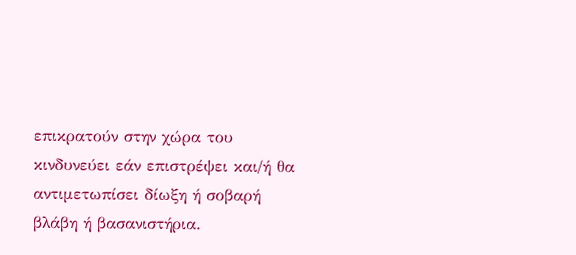επικρατούν στην χώρα του κινδυνεύει εάν επιστρέψει και/ή θα αντιμετωπίσει δίωξη ή σοβαρή βλάβη ή βασανιστήρια.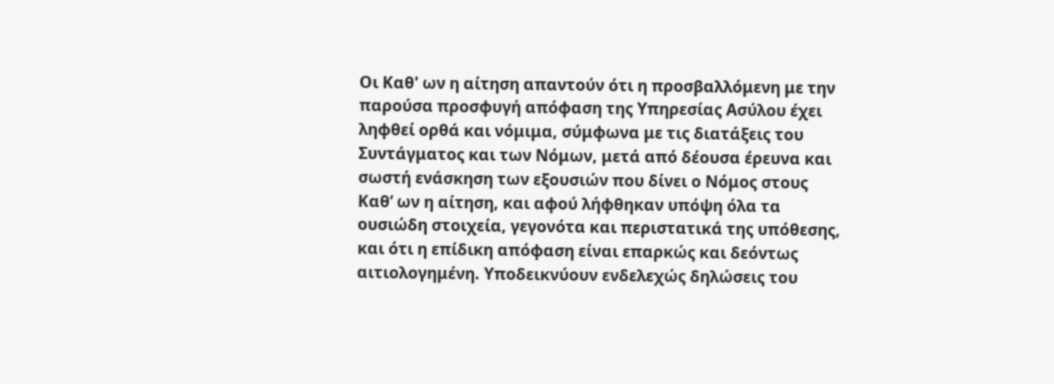Οι Καθ' ων η αίτηση απαντούν ότι η προσβαλλόμενη με την παρούσα προσφυγή απόφαση της Υπηρεσίας Ασύλου έχει ληφθεί ορθά και νόμιμα, σύμφωνα με τις διατάξεις του Συντάγματος και των Νόμων, μετά από δέουσα έρευνα και σωστή ενάσκηση των εξουσιών που δίνει ο Νόμος στους Καθ’ ων η αίτηση, και αφού λήφθηκαν υπόψη όλα τα ουσιώδη στοιχεία, γεγονότα και περιστατικά της υπόθεσης, και ότι η επίδικη απόφαση είναι επαρκώς και δεόντως αιτιολογημένη. Υποδεικνύουν ενδελεχώς δηλώσεις του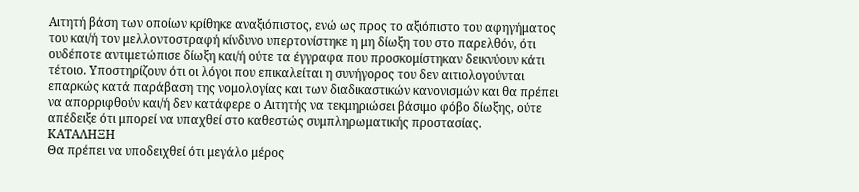Αιτητή βάση των οποίων κρίθηκε αναξιόπιστος, ενώ ως προς το αξιόπιστο του αφηγήματος του και/ή τον μελλοντοστραφή κίνδυνο υπερτονίστηκε η μη δίωξη του στο παρελθόν, ότι ουδέποτε αντιμετώπισε δίωξη και/ή ούτε τα έγγραφα που προσκομίστηκαν δεικνύουν κάτι τέτοιο. Υποστηρίζουν ότι οι λόγοι που επικαλείται η συνήγορος του δεν αιτιολογούνται επαρκώς κατά παράβαση της νομολογίας και των διαδικαστικών κανονισμών και θα πρέπει να απορριφθούν και/ή δεν κατάφερε ο Αιτητής να τεκμηριώσει βάσιμο φόβο δίωξης, ούτε απέδειξε ότι μπορεί να υπαχθεί στο καθεστώς συμπληρωματικής προστασίας.
ΚΑΤΑΛΗΞΗ
Θα πρέπει να υποδειχθεί ότι μεγάλο μέρος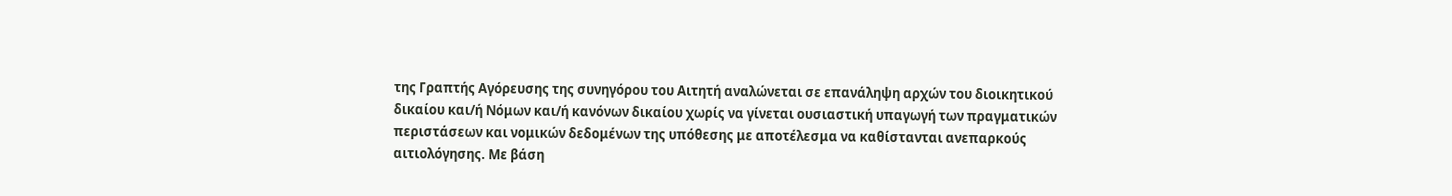της Γραπτής Αγόρευσης της συνηγόρου του Αιτητή αναλώνεται σε επανάληψη αρχών του διοικητικού δικαίου και/ή Νόμων και/ή κανόνων δικαίου χωρίς να γίνεται ουσιαστική υπαγωγή των πραγματικών περιστάσεων και νομικών δεδομένων της υπόθεσης με αποτέλεσμα να καθίστανται ανεπαρκούς αιτιολόγησης. Με βάση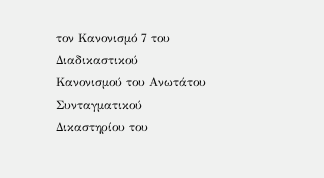τον Κανονισμό 7 του Διαδικαστικού Κανονισμού του Ανωτάτου Συνταγματικού Δικαστηρίου του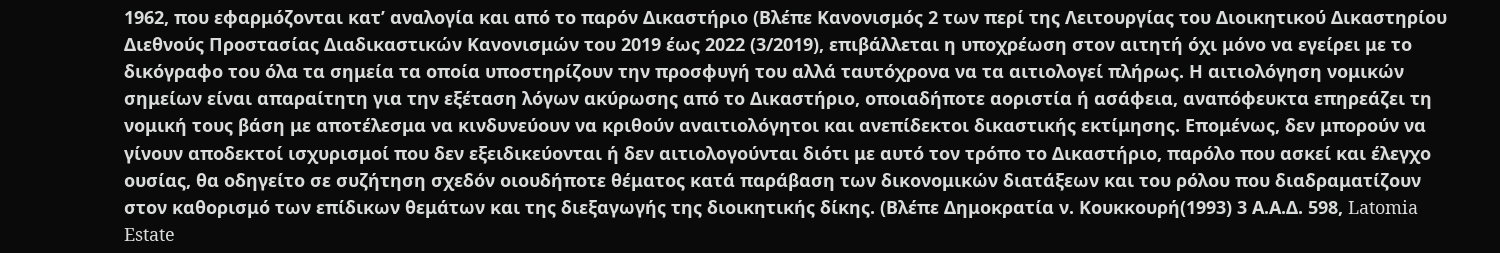1962, που εφαρμόζονται κατ’ αναλογία και από το παρόν Δικαστήριο (Βλέπε Κανονισμός 2 των περί της Λειτουργίας του Διοικητικού Δικαστηρίου Διεθνούς Προστασίας Διαδικαστικών Κανονισμών του 2019 έως 2022 (3/2019), επιβάλλεται η υποχρέωση στον αιτητή όχι μόνο να εγείρει με το δικόγραφο του όλα τα σημεία τα οποία υποστηρίζουν την προσφυγή του αλλά ταυτόχρονα να τα αιτιολογεί πλήρως. Η αιτιολόγηση νομικών σημείων είναι απαραίτητη για την εξέταση λόγων ακύρωσης από το Δικαστήριο, οποιαδήποτε αοριστία ή ασάφεια, αναπόφευκτα επηρεάζει τη νομική τους βάση με αποτέλεσμα να κινδυνεύουν να κριθούν αναιτιολόγητοι και ανεπίδεκτοι δικαστικής εκτίμησης. Επομένως, δεν μπορούν να γίνουν αποδεκτοί ισχυρισμοί που δεν εξειδικεύονται ή δεν αιτιολογούνται διότι με αυτό τον τρόπο το Δικαστήριο, παρόλο που ασκεί και έλεγχο ουσίας, θα οδηγείτο σε συζήτηση σχεδόν οιουδήποτε θέματος κατά παράβαση των δικονομικών διατάξεων και του ρόλου που διαδραματίζουν στον καθορισμό των επίδικων θεμάτων και της διεξαγωγής της διοικητικής δίκης. (Βλέπε Δημοκρατία ν. Κουκκουρή(1993) 3 Α.Α.Δ. 598, Latomia Estate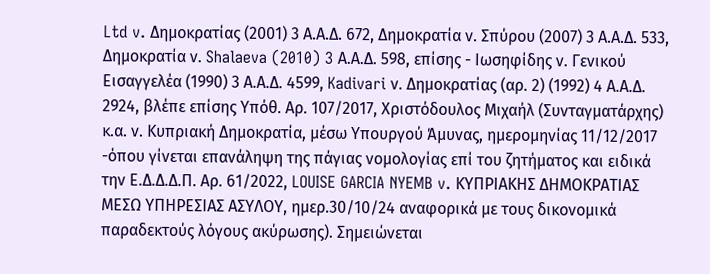Ltd v. Δημοκρατίας (2001) 3 Α.Α.Δ. 672, Δημοκρατία ν. Σπύρου (2007) 3 Α.Α.Δ. 533, Δημοκρατία ν. Shalaeva (2010) 3 Α.Α.Δ. 598, επίσης - Ιωσηφίδης ν. Γενικού Εισαγγελέα (1990) 3 Α.Α.Δ. 4599, Kadivari ν. Δημοκρατίας (αρ. 2) (1992) 4 Α.Α.Δ. 2924, βλέπε επίσης Υπόθ. Αρ. 107/2017, Χριστόδουλος Μιχαήλ (Συνταγματάρχης) κ.α. ν. Κυπριακή Δημοκρατία, μέσω Υπουργού Άμυνας, ημερομηνίας 11/12/2017 -όπου γίνεται επανάληψη της πάγιας νομολογίας επί του ζητήματος και ειδικά την Ε.Δ.Δ.Δ.Π. Αρ. 61/2022, LOUISE GARCIA NYEMB v. ΚΥΠΡΙΑΚΗΣ ΔΗΜΟΚΡΑΤΙΑΣ ΜΕΣΩ ΥΠΗΡΕΣΙΑΣ ΑΣΥΛΟΥ, ημερ.30/10/24 αναφορικά με τους δικονομικά παραδεκτούς λόγους ακύρωσης). Σημειώνεται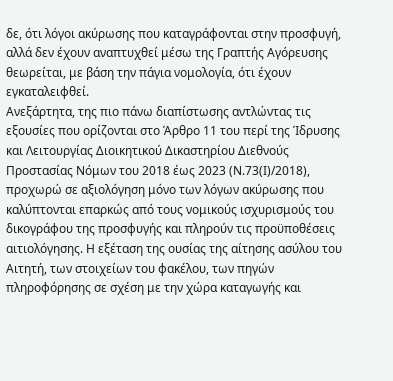δε, ότι λόγοι ακύρωσης που καταγράφονται στην προσφυγή, αλλά δεν έχουν αναπτυχθεί μέσω της Γραπτής Αγόρευσης θεωρείται, με βάση την πάγια νομολογία, ότι έχουν εγκαταλειφθεί.
Ανεξάρτητα, της πιο πάνω διαπίστωσης αντλώντας τις εξουσίες που ορίζονται στο Άρθρο 11 του περί της Ίδρυσης και Λειτουργίας Διοικητικού Δικαστηρίου Διεθνούς Προστασίας Νόμων του 2018 έως 2023 (Ν.73(Ι)/2018), προχωρώ σε αξιολόγηση μόνο των λόγων ακύρωσης που καλύπτονται επαρκώς από τους νομικούς ισχυρισμούς του δικογράφου της προσφυγής και πληρούν τις προϋποθέσεις αιτιολόγησης. Η εξέταση της ουσίας της αίτησης ασύλου του Αιτητή, των στοιχείων του φακέλου, των πηγών πληροφόρησης σε σχέση με την χώρα καταγωγής και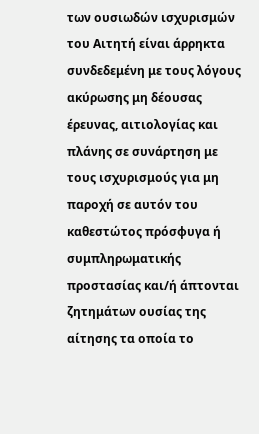των ουσιωδών ισχυρισμών του Αιτητή είναι άρρηκτα συνδεδεμένη με τους λόγους ακύρωσης μη δέουσας έρευνας, αιτιολογίας και πλάνης σε συνάρτηση με τους ισχυρισμούς για μη παροχή σε αυτόν του καθεστώτος πρόσφυγα ή συμπληρωματικής προστασίας και/ή άπτονται ζητημάτων ουσίας της αίτησης τα οποία το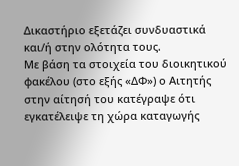Δικαστήριο εξετάζει συνδυαστικά και/ή στην ολότητα τους.
Με βάση τα στοιχεία του διοικητικού φακέλου (στο εξής «ΔΦ») ο Αιτητής στην αίτησή του κατέγραψε ότι εγκατέλειψε τη χώρα καταγωγής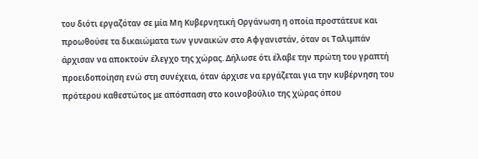του διότι εργαζόταν σε μία Μη Κυβερνητική Οργάνωση η οποία προστάτευε και προωθούσε τα δικαιώματα των γυναικών στο Αφγανιστάν, όταν οι Ταλιμπάν άρχισαν να αποκτούν έλεγχο της χώρας. Δήλωσε ότι έλαβε την πρώτη του γραπτή προειδοποίηση ενώ στη συνέχεια, όταν άρχισε να εργάζεται για την κυβέρνηση του πρότερου καθεστώτος με απόσπαση στο κοινοβούλιο της χώρας όπου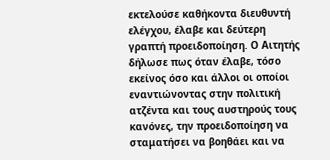εκτελούσε καθήκοντα διευθυντή ελέγχου, έλαβε και δεύτερη γραπτή προειδοποίηση. Ο Αιτητής δήλωσε πως όταν έλαβε, τόσο εκείνος όσο και άλλοι οι οποίοι εναντιώνοντας στην πολιτική ατζέντα και τους αυστηρούς τους κανόνες, την προειδοποίηση να σταματήσει να βοηθάει και να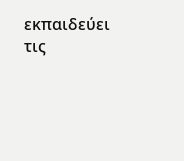εκπαιδεύει τις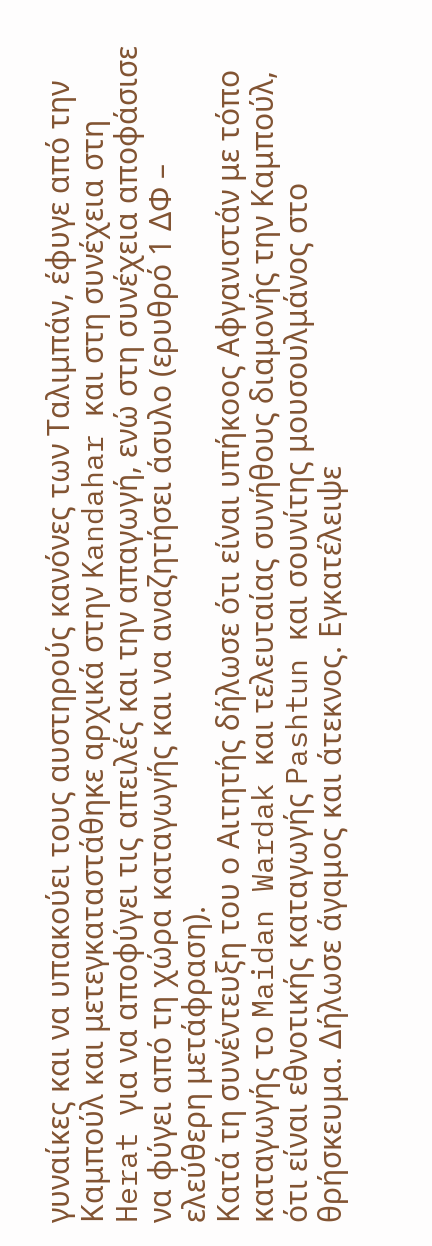γυναίκες και να υπακούει τους αυστηρούς κανόνες των Ταλιμπάν, έφυγε από την Καμπούλ και μετεγκαταστάθηκε αρχικά στην Kandahar και στη συνέχεια στη Herat για να αποφύγει τις απειλές και την απαγωγή, ενώ στη συνέχεια αποφάσισε να φύγει από τη χώρα καταγωγής και να αναζητήσει άσυλο (ερυθρό 1 ΔΦ – ελεύθερη μετάφραση).
Κατά τη συνέντευξη του ο Αιτητής δήλωσε ότι είναι υπήκοος Αφγανιστάν με τόπο καταγωγής το Maidan Wardak και τελευταίας συνήθους διαμονής την Καμπούλ, ότι είναι εθνοτικής καταγωγής Pashtun και σουνίτης μουσουλμάνος στο θρήσκευμα. Δήλωσε άγαμος και άτεκνος. Εγκατέλειψε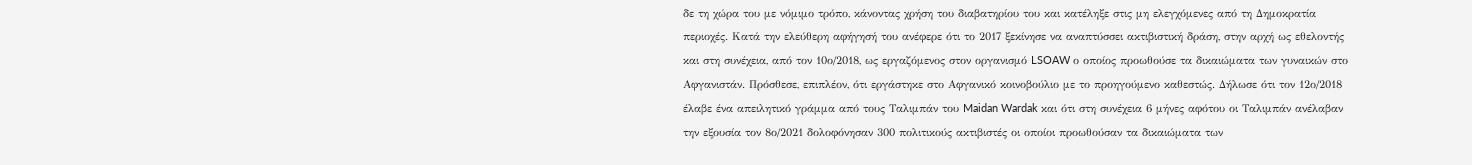δε τη χώρα του με νόμιμο τρόπο, κάνοντας χρήση του διαβατηρίου του και κατέληξε στις μη ελεγχόμενες από τη Δημοκρατία περιοχές. Κατά την ελεύθερη αφήγησή του ανέφερε ότι το 2017 ξεκίνησε να αναπτύσσει ακτιβιστική δράση, στην αρχή ως εθελοντής και στη συνέχεια, από τον 10ο/2018, ως εργαζόμενος στον οργανισμό LSOAW ο οποίος προωθούσε τα δικαιώματα των γυναικών στο Αφγανιστάν. Πρόσθεσε, επιπλέον, ότι εργάστηκε στο Αφγανικό κοινοβούλιο με το προηγούμενο καθεστώς. Δήλωσε ότι τον 12ο/2018 έλαβε ένα απειλητικό γράμμα από τους Ταλιμπάν του Maidan Wardak και ότι στη συνέχεια 6 μήνες αφότου οι Ταλιμπάν ανέλαβαν την εξουσία τον 8ο/2021 δολοφόνησαν 300 πολιτικούς ακτιβιστές οι οποίοι προωθούσαν τα δικαιώματα των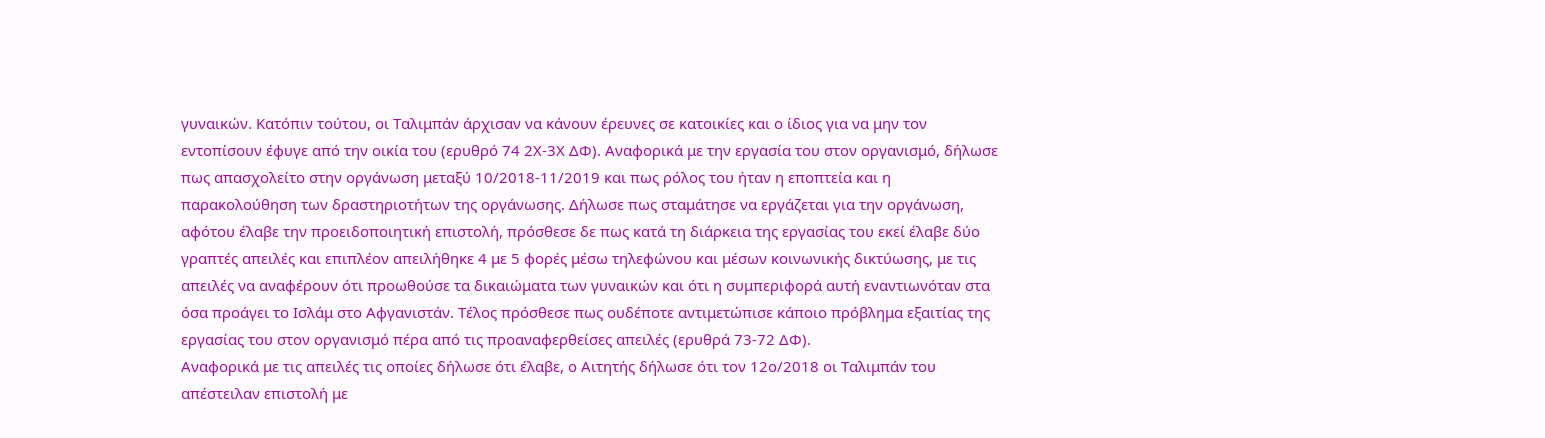γυναικών. Κατόπιν τούτου, οι Ταλιμπάν άρχισαν να κάνουν έρευνες σε κατοικίες και ο ίδιος για να μην τον εντοπίσουν έφυγε από την οικία του (ερυθρό 74 2Χ-3Χ ΔΦ). Αναφορικά με την εργασία του στον οργανισμό, δήλωσε πως απασχολείτο στην οργάνωση μεταξύ 10/2018-11/2019 και πως ρόλος του ήταν η εποπτεία και η παρακολούθηση των δραστηριοτήτων της οργάνωσης. Δήλωσε πως σταμάτησε να εργάζεται για την οργάνωση, αφότου έλαβε την προειδοποιητική επιστολή, πρόσθεσε δε πως κατά τη διάρκεια της εργασίας του εκεί έλαβε δύο γραπτές απειλές και επιπλέον απειλήθηκε 4 με 5 φορές μέσω τηλεφώνου και μέσων κοινωνικής δικτύωσης, με τις απειλές να αναφέρουν ότι προωθούσε τα δικαιώματα των γυναικών και ότι η συμπεριφορά αυτή εναντιωνόταν στα όσα προάγει το Ισλάμ στο Αφγανιστάν. Τέλος πρόσθεσε πως ουδέποτε αντιμετώπισε κάποιο πρόβλημα εξαιτίας της εργασίας του στον οργανισμό πέρα από τις προαναφερθείσες απειλές (ερυθρά 73-72 ΔΦ).
Αναφορικά με τις απειλές τις οποίες δήλωσε ότι έλαβε, ο Αιτητής δήλωσε ότι τον 12ο/2018 οι Ταλιμπάν του απέστειλαν επιστολή με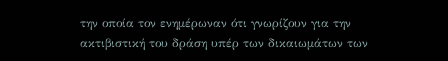την οποία τον ενημέρωναν ότι γνωρίζουν για την ακτιβιστική του δράση υπέρ των δικαιωμάτων των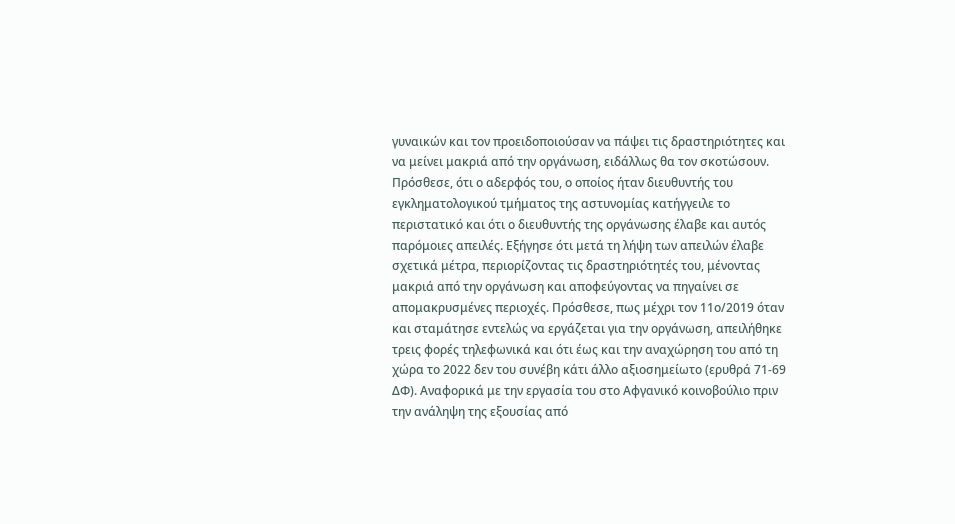γυναικών και τον προειδοποιούσαν να πάψει τις δραστηριότητες και να μείνει μακριά από την οργάνωση, ειδάλλως θα τον σκοτώσουν. Πρόσθεσε, ότι ο αδερφός του, ο οποίος ήταν διευθυντής του εγκληματολογικού τμήματος της αστυνομίας κατήγγειλε το περιστατικό και ότι ο διευθυντής της οργάνωσης έλαβε και αυτός παρόμοιες απειλές. Εξήγησε ότι μετά τη λήψη των απειλών έλαβε σχετικά μέτρα, περιορίζοντας τις δραστηριότητές του, μένοντας μακριά από την οργάνωση και αποφεύγοντας να πηγαίνει σε απομακρυσμένες περιοχές. Πρόσθεσε, πως μέχρι τον 11ο/2019 όταν και σταμάτησε εντελώς να εργάζεται για την οργάνωση, απειλήθηκε τρεις φορές τηλεφωνικά και ότι έως και την αναχώρηση του από τη χώρα το 2022 δεν του συνέβη κάτι άλλο αξιοσημείωτο (ερυθρά 71-69 ΔΦ). Αναφορικά με την εργασία του στο Αφγανικό κοινοβούλιο πριν την ανάληψη της εξουσίας από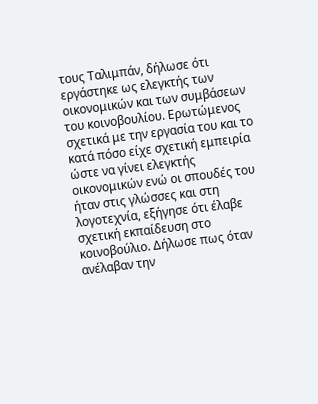τους Ταλιμπάν, δήλωσε ότι εργάστηκε ως ελεγκτής των οικονομικών και των συμβάσεων του κοινοβουλίου. Ερωτώμενος σχετικά με την εργασία του και το κατά πόσο είχε σχετική εμπειρία ώστε να γίνει ελεγκτής οικονομικών ενώ οι σπουδές του ήταν στις γλώσσες και στη λογοτεχνία, εξήγησε ότι έλαβε σχετική εκπαίδευση στο κοινοβούλιο. Δήλωσε πως όταν ανέλαβαν την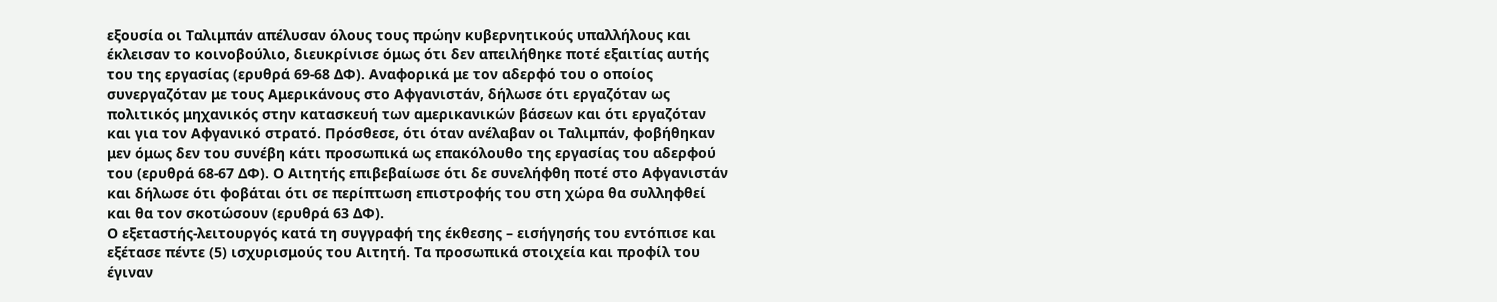εξουσία οι Ταλιμπάν απέλυσαν όλους τους πρώην κυβερνητικούς υπαλλήλους και έκλεισαν το κοινοβούλιο, διευκρίνισε όμως ότι δεν απειλήθηκε ποτέ εξαιτίας αυτής του της εργασίας (ερυθρά 69-68 ΔΦ). Αναφορικά με τον αδερφό του ο οποίος συνεργαζόταν με τους Αμερικάνους στο Αφγανιστάν, δήλωσε ότι εργαζόταν ως πολιτικός μηχανικός στην κατασκευή των αμερικανικών βάσεων και ότι εργαζόταν και για τον Αφγανικό στρατό. Πρόσθεσε, ότι όταν ανέλαβαν οι Ταλιμπάν, φοβήθηκαν μεν όμως δεν του συνέβη κάτι προσωπικά ως επακόλουθο της εργασίας του αδερφού του (ερυθρά 68-67 ΔΦ). Ο Αιτητής επιβεβαίωσε ότι δε συνελήφθη ποτέ στο Αφγανιστάν και δήλωσε ότι φοβάται ότι σε περίπτωση επιστροφής του στη χώρα θα συλληφθεί και θα τον σκοτώσουν (ερυθρά 63 ΔΦ).
Ο εξεταστής-λειτουργός κατά τη συγγραφή της έκθεσης – εισήγησής του εντόπισε και εξέτασε πέντε (5) ισχυρισμούς του Αιτητή. Τα προσωπικά στοιχεία και προφίλ του έγιναν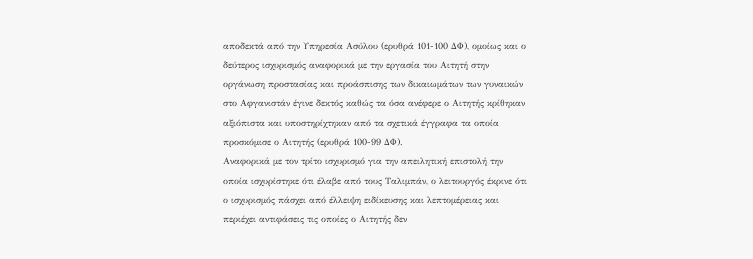αποδεκτά από την Υπηρεσία Ασύλου (ερυθρά 101-100 ΔΦ), ομοίως και ο δεύτερος ισχυρισμός αναφορικά με την εργασία του Αιτητή στην οργάνωση προστασίας και προάσπισης των δικαιωμάτων των γυναικών στο Αφγανιστάν έγινε δεκτός καθώς τα όσα ανέφερε ο Αιτητής κρίθηκαν αξιόπιστα και υποστηρίχτηκαν από τα σχετικά έγγραφα τα οποία προσκόμισε ο Αιτητής (ερυθρά 100-99 ΔΦ).
Αναφορικά με τον τρίτο ισχυρισμό για την απειλητική επιστολή την οποία ισχυρίστηκε ότι έλαβε από τους Ταλιμπάν, ο λειτουργός έκρινε ότι ο ισχυρισμός πάσχει από έλλειψη ειδίκευσης και λεπτομέρειας και περιέχει αντιφάσεις τις οποίες ο Αιτητής δεν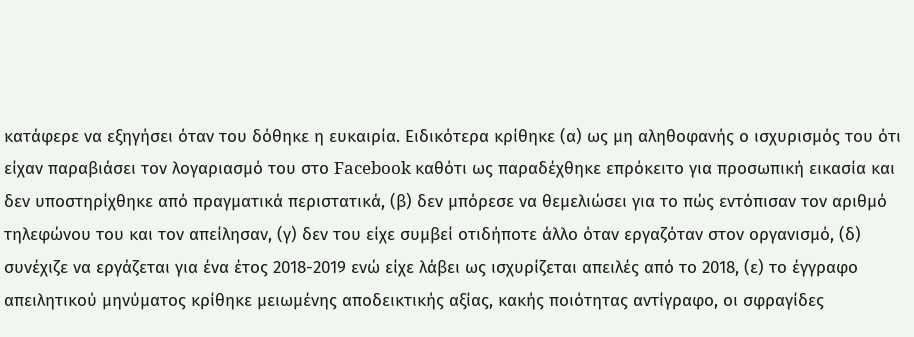κατάφερε να εξηγήσει όταν του δόθηκε η ευκαιρία. Ειδικότερα κρίθηκε (α) ως μη αληθοφανής ο ισχυρισμός του ότι είχαν παραβιάσει τον λογαριασμό του στο Facebook καθότι ως παραδέχθηκε επρόκειτο για προσωπική εικασία και δεν υποστηρίχθηκε από πραγματικά περιστατικά, (β) δεν μπόρεσε να θεμελιώσει για το πώς εντόπισαν τον αριθμό τηλεφώνου του και τον απείλησαν, (γ) δεν του είχε συμβεί οτιδήποτε άλλο όταν εργαζόταν στον οργανισμό, (δ) συνέχιζε να εργάζεται για ένα έτος 2018-2019 ενώ είχε λάβει ως ισχυρίζεται απειλές από το 2018, (ε) το έγγραφο απειλητικού μηνύματος κρίθηκε μειωμένης αποδεικτικής αξίας, κακής ποιότητας αντίγραφο, οι σφραγίδες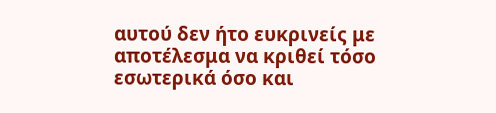αυτού δεν ήτο ευκρινείς με αποτέλεσμα να κριθεί τόσο εσωτερικά όσο και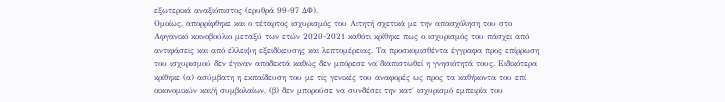εξωτερικά αναξιόπιστος (ερυθρά 99-97 ΔΦ).
Ομοίως, απορρίφθηκε και ο τέταρτος ισχυρισμός του Αιτητή σχετικά με την απασχόληση του στο Αφγανικό κοινοβούλιο μεταξύ των ετών 2020-2021 καθότι κρίθηκε πως ο ισχυρισμός του πάσχει από αντιφάσεις και από έλλειψη εξειδίκευσης και λεπτομέρειας. Τα προσκομισθέντα έγγραφα προς επίρρωση του ισχυρισμού δεν έγιναν αποδεκτά καθώς δεν μπόρεσε να διαπιστωθεί η γνησιότητά τους. Ειδικότερα κρίθηκε (α) ασύμβατη η εκπαίδευση του με τις γενικές του αναφορές ως προς τα καθήκοντα του επί οικονομικών και/ή συμβολαίων, (β) δεν μπορούσε να συνδέσει την κατ΄ ισχυρισμό εμπειρία του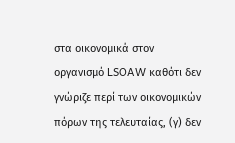στα οικονομικά στον οργανισμό LSOAW καθότι δεν γνώριζε περί των οικονομικών πόρων της τελευταίας, (γ) δεν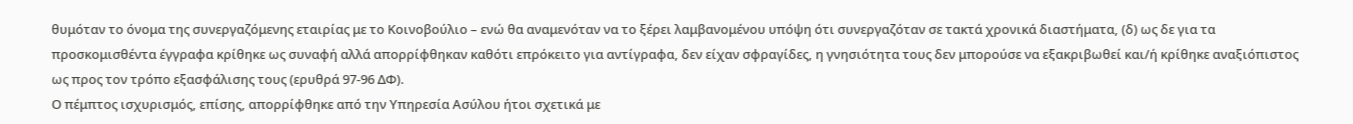θυμόταν το όνομα της συνεργαζόμενης εταιρίας με το Κοινοβούλιο – ενώ θα αναμενόταν να το ξέρει λαμβανομένου υπόψη ότι συνεργαζόταν σε τακτά χρονικά διαστήματα, (δ) ως δε για τα προσκομισθέντα έγγραφα κρίθηκε ως συναφή αλλά απορρίφθηκαν καθότι επρόκειτο για αντίγραφα, δεν είχαν σφραγίδες, η γνησιότητα τους δεν μπορούσε να εξακριβωθεί και/ή κρίθηκε αναξιόπιστος ως προς τον τρόπο εξασφάλισης τους (ερυθρά 97-96 ΔΦ).
Ο πέμπτος ισχυρισμός, επίσης, απορρίφθηκε από την Υπηρεσία Ασύλου ήτοι σχετικά με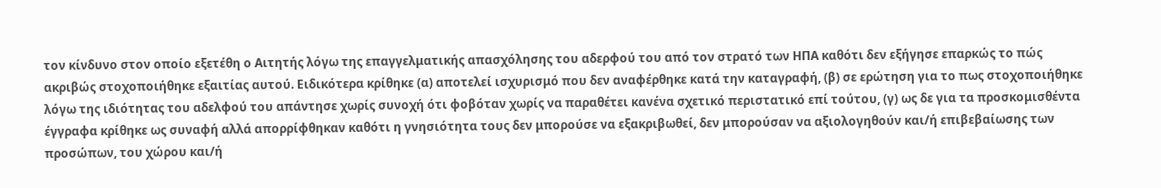τον κίνδυνο στον οποίο εξετέθη ο Αιτητής λόγω της επαγγελματικής απασχόλησης του αδερφού του από τον στρατό των ΗΠΑ καθότι δεν εξήγησε επαρκώς το πώς ακριβώς στοχοποιήθηκε εξαιτίας αυτού. Ειδικότερα κρίθηκε (α) αποτελεί ισχυρισμό που δεν αναφέρθηκε κατά την καταγραφή, (β) σε ερώτηση για το πως στοχοποιήθηκε λόγω της ιδιότητας του αδελφού του απάντησε χωρίς συνοχή ότι φοβόταν χωρίς να παραθέτει κανένα σχετικό περιστατικό επί τούτου, (γ) ως δε για τα προσκομισθέντα έγγραφα κρίθηκε ως συναφή αλλά απορρίφθηκαν καθότι η γνησιότητα τους δεν μπορούσε να εξακριβωθεί, δεν μπορούσαν να αξιολογηθούν και/ή επιβεβαίωσης των προσώπων, του χώρου και/ή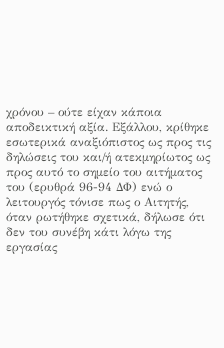χρόνου – ούτε είχαν κάποια αποδεικτική αξία. Εξάλλου, κρίθηκε εσωτερικά αναξιόπιστος ως προς τις δηλώσεις του και/ή ατεκμηρίωτος ως προς αυτό το σημείο του αιτήματος του (ερυθρά 96-94 ΔΦ) ενώ ο λειτουργός τόνισε πως ο Αιτητής, όταν ρωτήθηκε σχετικά, δήλωσε ότι δεν του συνέβη κάτι λόγω της εργασίας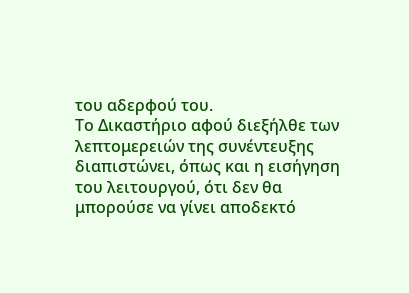του αδερφού του.
Το Δικαστήριο αφού διεξήλθε των λεπτομερειών της συνέντευξης διαπιστώνει, όπως και η εισήγηση του λειτουργού, ότι δεν θα μπορούσε να γίνει αποδεκτό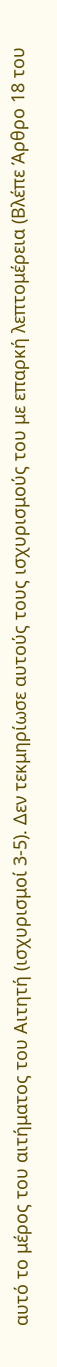αυτό το μέρος του αιτήματος του Αιτητή (ισχυρισμοί 3-5). Δεν τεκμηρίωσε αυτούς τους ισχυρισμούς του με επαρκή λεπτομέρεια (Βλέπε Άρθρο 18 του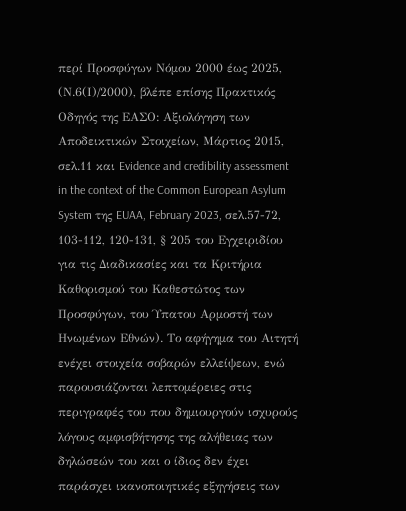περί Προσφύγων Νόμου 2000 έως 2025, (Ν.6(Ι)/2000), βλέπε επίσης Πρακτικός Οδηγός της ΕΑΣΟ: Αξιολόγηση των Αποδεικτικών Στοιχείων, Μάρτιος 2015, σελ.11 και Evidence and credibility assessment in the context of the Common European Asylum System της EUAA, February 2023, σελ.57-72, 103-112, 120-131, § 205 του Εγχειριδίου για τις Διαδικασίες και τα Κριτήρια Καθορισμού του Καθεστώτος των Προσφύγων, του Ύπατου Αρμοστή των Ηνωμένων Εθνών). Το αφήγημα του Αιτητή ενέχει στοιχεία σοβαρών ελλείψεων, ενώ παρουσιάζονται λεπτομέρειες στις περιγραφές του που δημιουργούν ισχυρούς λόγους αμφισβήτησης της αλήθειας των δηλώσεών του και ο ίδιος δεν έχει παράσχει ικανοποιητικές εξηγήσεις των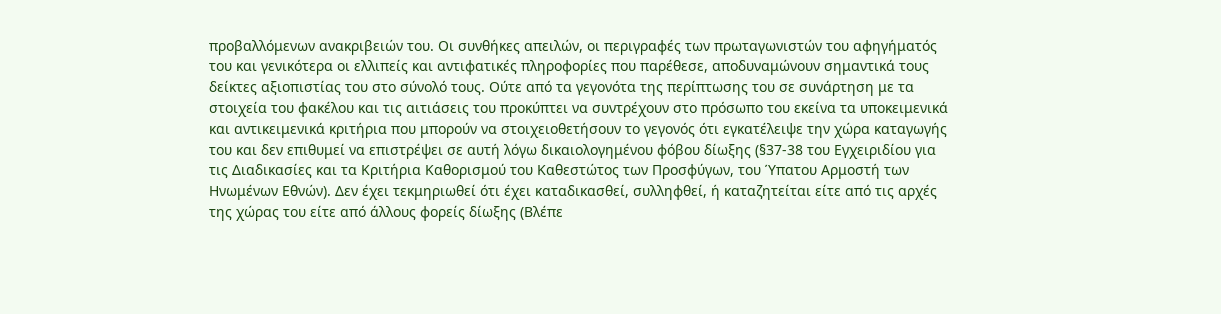προβαλλόμενων ανακριβειών του. Οι συνθήκες απειλών, οι περιγραφές των πρωταγωνιστών του αφηγήματός του και γενικότερα οι ελλιπείς και αντιφατικές πληροφορίες που παρέθεσε, αποδυναμώνουν σημαντικά τους δείκτες αξιοπιστίας του στο σύνολό τους. Ούτε από τα γεγονότα της περίπτωσης του σε συνάρτηση με τα στοιχεία του φακέλου και τις αιτιάσεις του προκύπτει να συντρέχουν στο πρόσωπο του εκείνα τα υποκειμενικά και αντικειμενικά κριτήρια που μπορούν να στοιχειοθετήσουν το γεγονός ότι εγκατέλειψε την χώρα καταγωγής του και δεν επιθυμεί να επιστρέψει σε αυτή λόγω δικαιολογημένου φόβου δίωξης (§37-38 του Εγχειριδίου για τις Διαδικασίες και τα Κριτήρια Καθορισμού του Καθεστώτος των Προσφύγων, του Ύπατου Αρμοστή των Ηνωμένων Εθνών). Δεν έχει τεκμηριωθεί ότι έχει καταδικασθεί, συλληφθεί, ή καταζητείται είτε από τις αρχές της χώρας του είτε από άλλους φορείς δίωξης (Βλέπε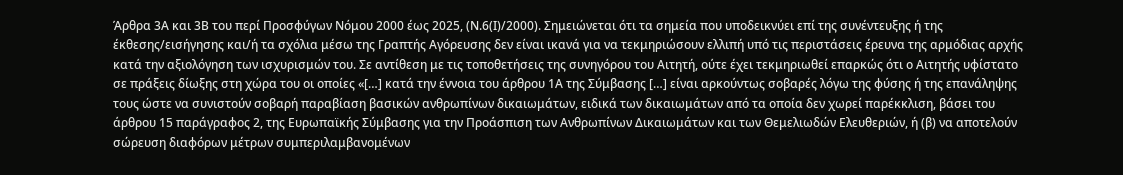Άρθρα 3Α και 3Β του περί Προσφύγων Νόμου 2000 έως 2025, (Ν.6(Ι)/2000). Σημειώνεται ότι τα σημεία που υποδεικνύει επί της συνέντευξης ή της έκθεσης/εισήγησης και/ή τα σχόλια μέσω της Γραπτής Αγόρευσης δεν είναι ικανά για να τεκμηριώσουν ελλιπή υπό τις περιστάσεις έρευνα της αρμόδιας αρχής κατά την αξιολόγηση των ισχυρισμών του. Σε αντίθεση με τις τοποθετήσεις της συνηγόρου του Αιτητή, ούτε έχει τεκμηριωθεί επαρκώς ότι ο Αιτητής υφίστατο σε πράξεις δίωξης στη χώρα του οι οποίες «[…] κατά την έννοια του άρθρου 1Α της Σύμβασης […] είναι αρκούντως σοβαρές λόγω της φύσης ή της επανάληψης τους ώστε να συνιστούν σοβαρή παραβίαση βασικών ανθρωπίνων δικαιωμάτων, ειδικά των δικαιωμάτων από τα οποία δεν χωρεί παρέκκλιση, βάσει του άρθρου 15 παράγραφος 2, της Ευρωπαϊκής Σύμβασης για την Προάσπιση των Ανθρωπίνων Δικαιωμάτων και των Θεμελιωδών Ελευθεριών, ή (β) να αποτελούν σώρευση διαφόρων μέτρων συμπεριλαμβανομένων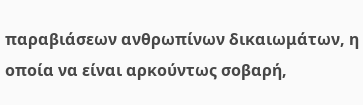παραβιάσεων ανθρωπίνων δικαιωμάτων, η οποία να είναι αρκούντως σοβαρή,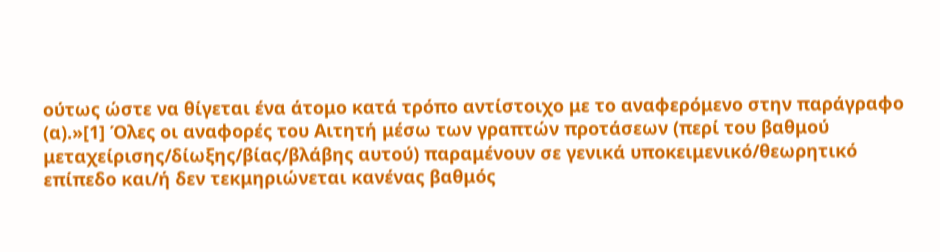ούτως ώστε να θίγεται ένα άτομο κατά τρόπο αντίστοιχο με το αναφερόμενο στην παράγραφο (α).»[1] Όλες οι αναφορές του Αιτητή μέσω των γραπτών προτάσεων (περί του βαθμού μεταχείρισης/δίωξης/βίας/βλάβης αυτού) παραμένουν σε γενικά υποκειμενικό/θεωρητικό επίπεδο και/ή δεν τεκμηριώνεται κανένας βαθμός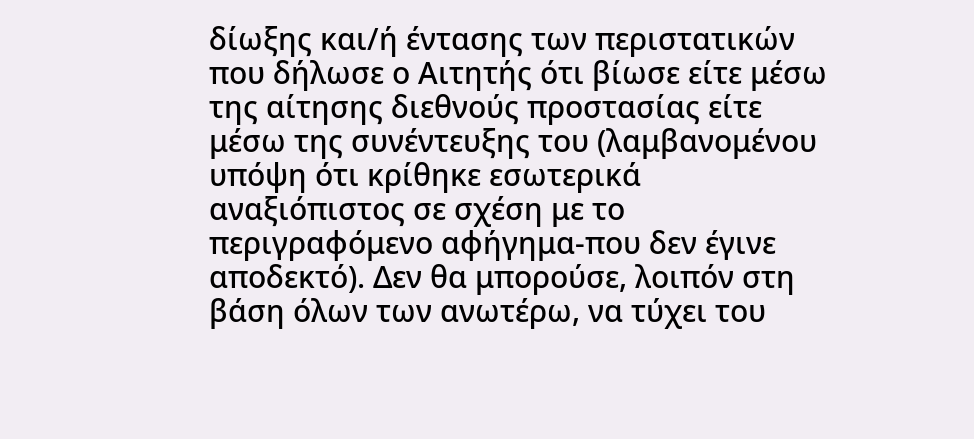δίωξης και/ή έντασης των περιστατικών που δήλωσε ο Αιτητής ότι βίωσε είτε μέσω της αίτησης διεθνούς προστασίας είτε μέσω της συνέντευξης του (λαμβανομένου υπόψη ότι κρίθηκε εσωτερικά αναξιόπιστος σε σχέση με το περιγραφόμενο αφήγημα-που δεν έγινε αποδεκτό). Δεν θα μπορούσε, λοιπόν στη βάση όλων των ανωτέρω, να τύχει του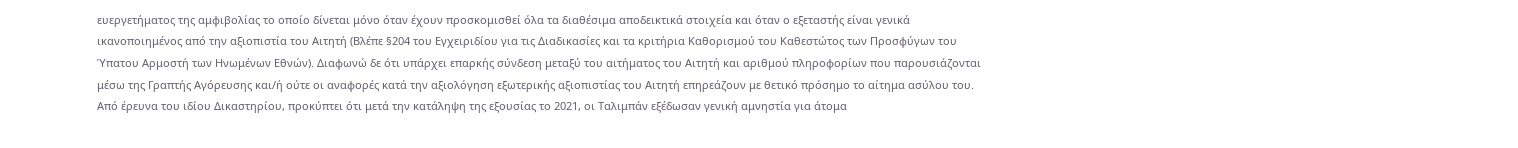ευεργετήματος της αμφιβολίας το οποίο δίνεται μόνο όταν έχουν προσκομισθεί όλα τα διαθέσιμα αποδεικτικά στοιχεία και όταν ο εξεταστής είναι γενικά ικανοποιημένος από την αξιοπιστία του Αιτητή (Βλέπε §204 του Εγχειριδίου για τις Διαδικασίες και τα κριτήρια Καθορισμού του Καθεστώτος των Προσφύγων του Ύπατου Αρμοστή των Ηνωμένων Εθνών). Διαφωνώ δε ότι υπάρχει επαρκής σύνδεση μεταξύ του αιτήματος του Αιτητή και αριθμού πληροφορίων που παρουσιάζονται μέσω της Γραπτής Αγόρευσης και/ή ούτε οι αναφορές κατά την αξιολόγηση εξωτερικής αξιοπιστίας του Αιτητή επηρεάζουν με θετικό πρόσημο το αίτημα ασύλου του. Από έρευνα του ιδίου Δικαστηρίου, προκύπτει ότι μετά την κατάληψη της εξουσίας το 2021, οι Ταλιμπάν εξέδωσαν γενική αμνηστία για άτομα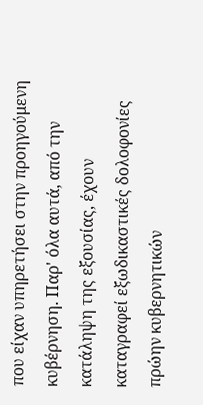που είχαν υπηρετήσει στην προηγούμενη κυβέρνηση. Παρ' όλα αυτά, από την κατάληψη της εξουσίας, έχουν καταγραφεί εξωδικαστικές δολοφονίες πρώην κυβερνητικών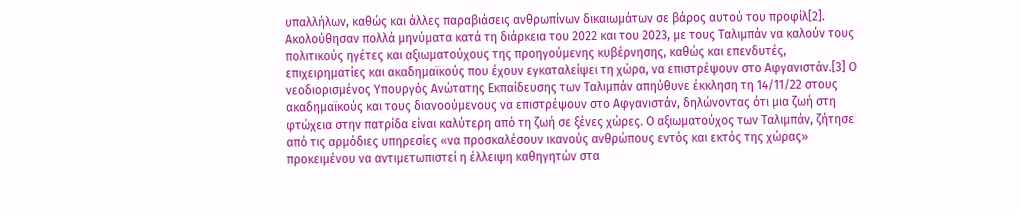υπαλλήλων, καθώς και άλλες παραβιάσεις ανθρωπίνων δικαιωμάτων σε βάρος αυτού του προφίλ[2]. Ακολούθησαν πολλά μηνύματα κατά τη διάρκεια του 2022 και του 2023, με τους Ταλιμπάν να καλούν τους πολιτικούς ηγέτες και αξιωματούχους της προηγούμενης κυβέρνησης, καθώς και επενδυτές, επιχειρηματίες και ακαδημαϊκούς που έχουν εγκαταλείψει τη χώρα, να επιστρέψουν στο Αφγανιστάν.[3] Ο νεοδιορισμένος Υπουργός Ανώτατης Εκπαίδευσης των Ταλιμπάν απηύθυνε έκκληση τη 14/11/22 στους ακαδημαϊκούς και τους διανοούμενους να επιστρέψουν στο Αφγανιστάν, δηλώνοντας ότι μια ζωή στη φτώχεια στην πατρίδα είναι καλύτερη από τη ζωή σε ξένες χώρες. Ο αξιωματούχος των Ταλιμπάν, ζήτησε από τις αρμόδιες υπηρεσίες «να προσκαλέσουν ικανούς ανθρώπους εντός και εκτός της χώρας» προκειμένου να αντιμετωπιστεί η έλλειψη καθηγητών στα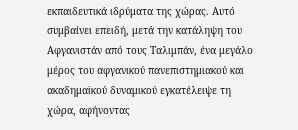εκπαιδευτικά ιδρύματα της χώρας. Αυτό συμβαίνει επειδή, μετά την κατάληψη του Αφγανιστάν από τους Ταλιμπάν, ένα μεγάλο μέρος του αφγανικού πανεπιστημιακού και ακαδημαϊκού δυναμικού εγκατέλειψε τη χώρα, αφήνοντας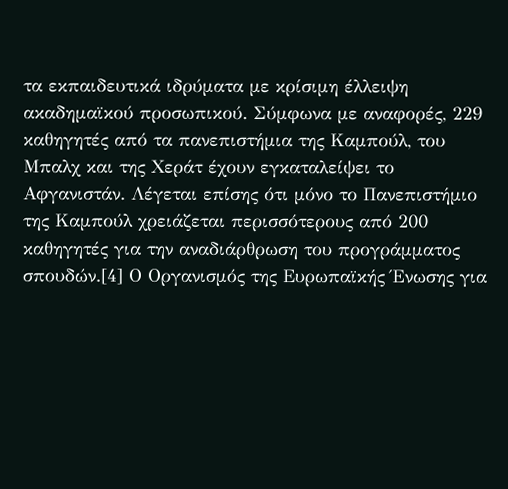τα εκπαιδευτικά ιδρύματα με κρίσιμη έλλειψη ακαδημαϊκού προσωπικού. Σύμφωνα με αναφορές, 229 καθηγητές από τα πανεπιστήμια της Καμπούλ, του Μπαλχ και της Χεράτ έχουν εγκαταλείψει το Αφγανιστάν. Λέγεται επίσης ότι μόνο το Πανεπιστήμιο της Καμπούλ χρειάζεται περισσότερους από 200 καθηγητές για την αναδιάρθρωση του προγράμματος σπουδών.[4] Ο Οργανισμός της Ευρωπαϊκής Ένωσης για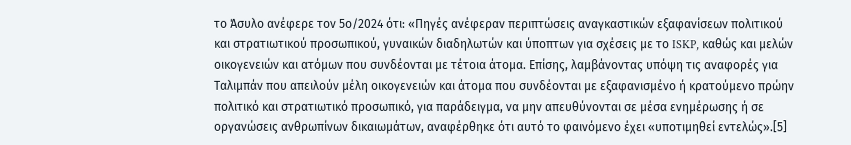το Άσυλο ανέφερε τον 5ο/2024 ότι: «Πηγές ανέφεραν περιπτώσεις αναγκαστικών εξαφανίσεων πολιτικού και στρατιωτικού προσωπικού, γυναικών διαδηλωτών και ύποπτων για σχέσεις με το ISKP, καθώς και μελών οικογενειών και ατόμων που συνδέονται με τέτοια άτομα. Επίσης, λαμβάνοντας υπόψη τις αναφορές για Ταλιμπάν που απειλούν μέλη οικογενειών και άτομα που συνδέονται με εξαφανισμένο ή κρατούμενο πρώην πολιτικό και στρατιωτικό προσωπικό, για παράδειγμα, να μην απευθύνονται σε μέσα ενημέρωσης ή σε οργανώσεις ανθρωπίνων δικαιωμάτων, αναφέρθηκε ότι αυτό το φαινόμενο έχει «υποτιμηθεί εντελώς».[5]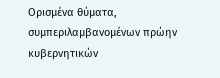Ορισμένα θύματα, συμπεριλαμβανομένων πρώην κυβερνητικών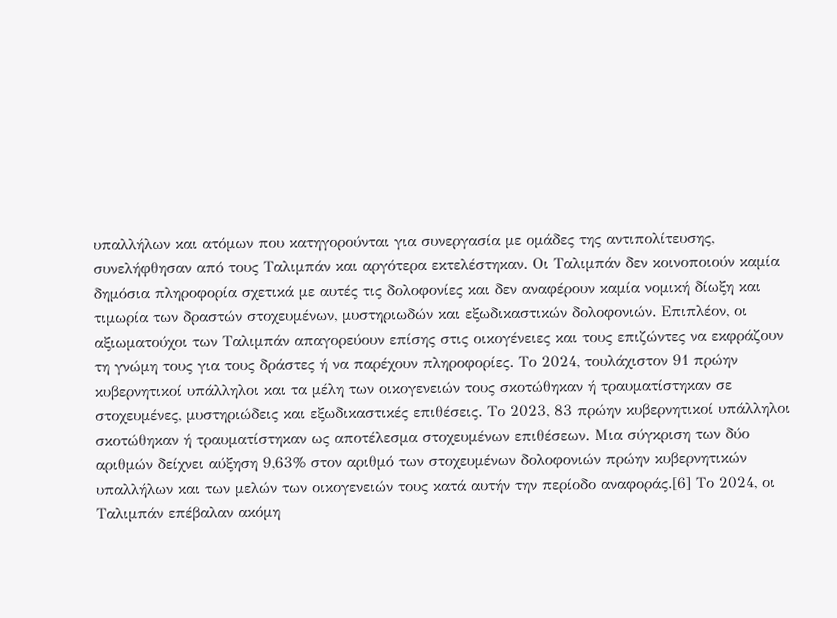υπαλλήλων και ατόμων που κατηγορούνται για συνεργασία με ομάδες της αντιπολίτευσης, συνελήφθησαν από τους Ταλιμπάν και αργότερα εκτελέστηκαν. Οι Ταλιμπάν δεν κοινοποιούν καμία δημόσια πληροφορία σχετικά με αυτές τις δολοφονίες και δεν αναφέρουν καμία νομική δίωξη και τιμωρία των δραστών στοχευμένων, μυστηριωδών και εξωδικαστικών δολοφονιών. Επιπλέον, οι αξιωματούχοι των Ταλιμπάν απαγορεύουν επίσης στις οικογένειες και τους επιζώντες να εκφράζουν τη γνώμη τους για τους δράστες ή να παρέχουν πληροφορίες. Το 2024, τουλάχιστον 91 πρώην κυβερνητικοί υπάλληλοι και τα μέλη των οικογενειών τους σκοτώθηκαν ή τραυματίστηκαν σε στοχευμένες, μυστηριώδεις και εξωδικαστικές επιθέσεις. Το 2023, 83 πρώην κυβερνητικοί υπάλληλοι σκοτώθηκαν ή τραυματίστηκαν ως αποτέλεσμα στοχευμένων επιθέσεων. Μια σύγκριση των δύο αριθμών δείχνει αύξηση 9,63% στον αριθμό των στοχευμένων δολοφονιών πρώην κυβερνητικών υπαλλήλων και των μελών των οικογενειών τους κατά αυτήν την περίοδο αναφοράς.[6] Το 2024, οι Ταλιμπάν επέβαλαν ακόμη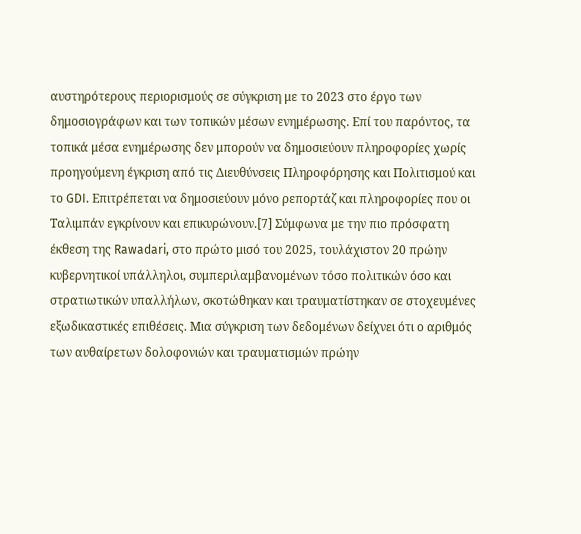αυστηρότερους περιορισμούς σε σύγκριση με το 2023 στο έργο των δημοσιογράφων και των τοπικών μέσων ενημέρωσης. Επί του παρόντος, τα τοπικά μέσα ενημέρωσης δεν μπορούν να δημοσιεύουν πληροφορίες χωρίς προηγούμενη έγκριση από τις Διευθύνσεις Πληροφόρησης και Πολιτισμού και το GDI. Επιτρέπεται να δημοσιεύουν μόνο ρεπορτάζ και πληροφορίες που οι Ταλιμπάν εγκρίνουν και επικυρώνουν.[7] Σύμφωνα με την πιο πρόσφατη έκθεση της Rawadari, στο πρώτο μισό του 2025, τουλάχιστον 20 πρώην κυβερνητικοί υπάλληλοι, συμπεριλαμβανομένων τόσο πολιτικών όσο και στρατιωτικών υπαλλήλων, σκοτώθηκαν και τραυματίστηκαν σε στοχευμένες εξωδικαστικές επιθέσεις. Μια σύγκριση των δεδομένων δείχνει ότι ο αριθμός των αυθαίρετων δολοφονιών και τραυματισμών πρώην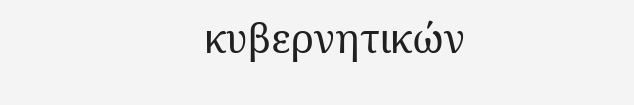κυβερνητικών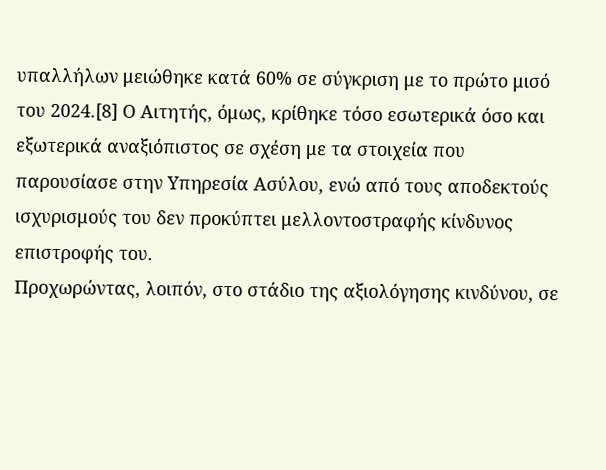υπαλλήλων μειώθηκε κατά 60% σε σύγκριση με το πρώτο μισό του 2024.[8] Ο Αιτητής, όμως, κρίθηκε τόσο εσωτερικά όσο και εξωτερικά αναξιόπιστος σε σχέση με τα στοιχεία που παρουσίασε στην Υπηρεσία Ασύλου, ενώ από τους αποδεκτούς ισχυρισμούς του δεν προκύπτει μελλοντοστραφής κίνδυνος επιστροφής του.
Προχωρώντας, λοιπόν, στο στάδιο της αξιολόγησης κινδύνου, σε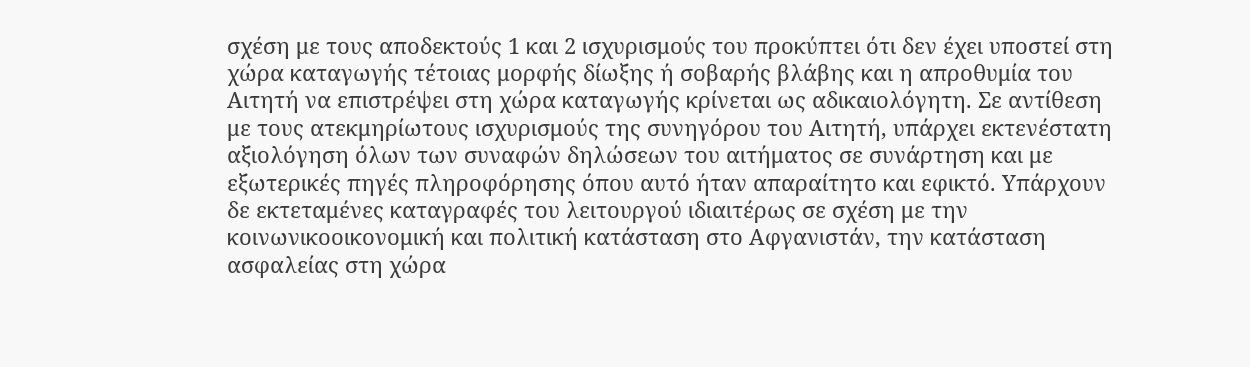σχέση με τους αποδεκτούς 1 και 2 ισχυρισμούς του προκύπτει ότι δεν έχει υποστεί στη χώρα καταγωγής τέτοιας μορφής δίωξης ή σοβαρής βλάβης και η απροθυμία του Αιτητή να επιστρέψει στη χώρα καταγωγής κρίνεται ως αδικαιολόγητη. Σε αντίθεση με τους ατεκμηρίωτους ισχυρισμούς της συνηγόρου του Αιτητή, υπάρχει εκτενέστατη αξιολόγηση όλων των συναφών δηλώσεων του αιτήματος σε συνάρτηση και με εξωτερικές πηγές πληροφόρησης όπου αυτό ήταν απαραίτητο και εφικτό. Υπάρχουν δε εκτεταμένες καταγραφές του λειτουργού ιδιαιτέρως σε σχέση με την κοινωνικοοικονομική και πολιτική κατάσταση στο Αφγανιστάν, την κατάσταση ασφαλείας στη χώρα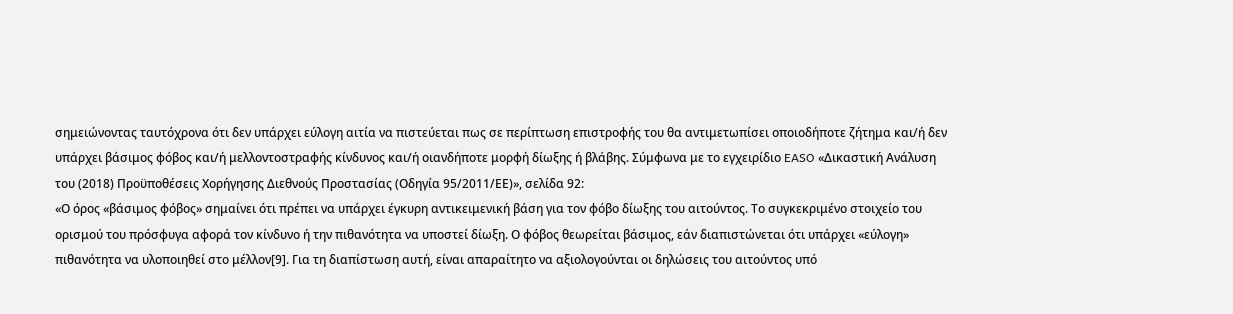σημειώνοντας ταυτόχρονα ότι δεν υπάρχει εύλογη αιτία να πιστεύεται πως σε περίπτωση επιστροφής του θα αντιμετωπίσει οποιοδήποτε ζήτημα και/ή δεν υπάρχει βάσιμος φόβος και/ή μελλοντοστραφής κίνδυνος και/ή οιανδήποτε μορφή δίωξης ή βλάβης. Σύμφωνα με το εγχειρίδιο EASO «Δικαστική Ανάλυση του (2018) Προϋποθέσεις Χορήγησης Διεθνούς Προστασίας (Οδηγία 95/2011/ΕΕ)», σελίδα 92:
«Ο όρος «βάσιμος φόβος» σημαίνει ότι πρέπει να υπάρχει έγκυρη αντικειμενική βάση για τον φόβο δίωξης του αιτούντος. Το συγκεκριμένο στοιχείο του ορισμού του πρόσφυγα αφορά τον κίνδυνο ή την πιθανότητα να υποστεί δίωξη. Ο φόβος θεωρείται βάσιμος, εάν διαπιστώνεται ότι υπάρχει «εύλογη» πιθανότητα να υλοποιηθεί στο μέλλον[9]. Για τη διαπίστωση αυτή, είναι απαραίτητο να αξιολογούνται οι δηλώσεις του αιτούντος υπό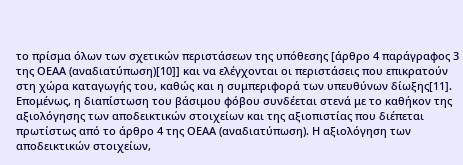το πρίσμα όλων των σχετικών περιστάσεων της υπόθεσης [άρθρο 4 παράγραφος 3 της ΟΕΑΑ (αναδιατύπωση)[10]] και να ελέγχονται οι περιστάσεις που επικρατούν στη χώρα καταγωγής του, καθώς και η συμπεριφορά των υπευθύνων δίωξης[11]. Επομένως, η διαπίστωση του βάσιμου φόβου συνδέεται στενά με το καθήκον της αξιολόγησης των αποδεικτικών στοιχείων και της αξιοπιστίας που διέπεται πρωτίστως από το άρθρο 4 της ΟΕΑΑ (αναδιατύπωση). Η αξιολόγηση των αποδεικτικών στοιχείων,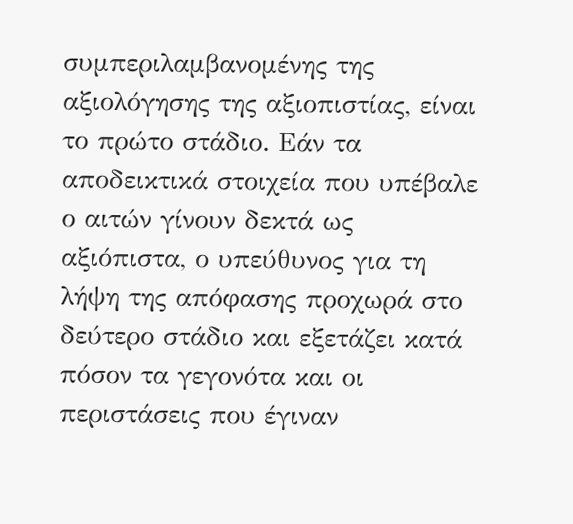συμπεριλαμβανομένης της αξιολόγησης της αξιοπιστίας, είναι το πρώτο στάδιο. Εάν τα αποδεικτικά στοιχεία που υπέβαλε ο αιτών γίνουν δεκτά ως αξιόπιστα, ο υπεύθυνος για τη λήψη της απόφασης προχωρά στο δεύτερο στάδιο και εξετάζει κατά πόσον τα γεγονότα και οι περιστάσεις που έγιναν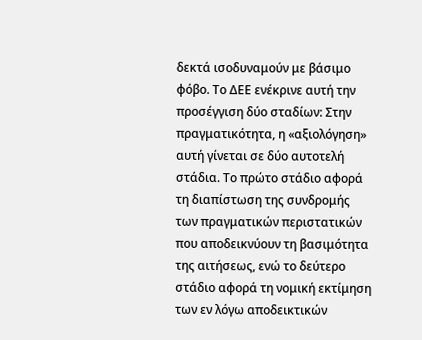δεκτά ισοδυναμούν με βάσιμο φόβο. Το ΔΕΕ ενέκρινε αυτή την προσέγγιση δύο σταδίων: Στην πραγματικότητα, η «αξιολόγηση» αυτή γίνεται σε δύο αυτοτελή στάδια. Το πρώτο στάδιο αφορά τη διαπίστωση της συνδρομής των πραγματικών περιστατικών που αποδεικνύουν τη βασιμότητα της αιτήσεως, ενώ το δεύτερο στάδιο αφορά τη νομική εκτίμηση των εν λόγω αποδεικτικών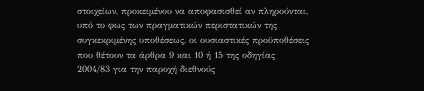στοιχείων, προκειμένου να αποφασισθεί αν πληρούνται, υπό το φως των πραγματικών περιστατικών της συγκεκριμένης υποθέσεως, οι ουσιαστικές προϋποθέσεις που θέτουν τα άρθρα 9 και 10 ή 15 της οδηγίας 2004/83 για την παροχή διεθνούς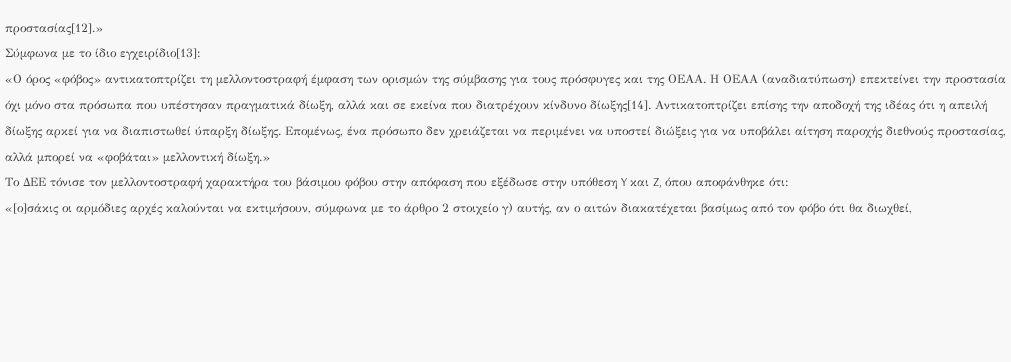προστασίας[12].»
Σύμφωνα με το ίδιο εγχειρίδιο[13]:
«Ο όρος «φόβος» αντικατοπτρίζει τη μελλοντοστραφή έμφαση των ορισμών της σύμβασης για τους πρόσφυγες και της ΟΕΑΑ. Η ΟΕΑΑ (αναδιατύπωση) επεκτείνει την προστασία όχι μόνο στα πρόσωπα που υπέστησαν πραγματικά δίωξη, αλλά και σε εκείνα που διατρέχουν κίνδυνο δίωξης[14]. Αντικατοπτρίζει επίσης την αποδοχή της ιδέας ότι η απειλή δίωξης αρκεί για να διαπιστωθεί ύπαρξη δίωξης. Επομένως, ένα πρόσωπο δεν χρειάζεται να περιμένει να υποστεί διώξεις για να υποβάλει αίτηση παροχής διεθνούς προστασίας, αλλά μπορεί να «φοβάται» μελλοντική δίωξη.»
Το ΔΕΕ τόνισε τον μελλοντοστραφή χαρακτήρα του βάσιμου φόβου στην απόφαση που εξέδωσε στην υπόθεση Y και Z, όπου αποφάνθηκε ότι:
«[ο]σάκις οι αρμόδιες αρχές καλούνται να εκτιμήσουν, σύμφωνα με το άρθρο 2 στοιχείο γ) αυτής, αν ο αιτών διακατέχεται βασίμως από τον φόβο ότι θα διωχθεί,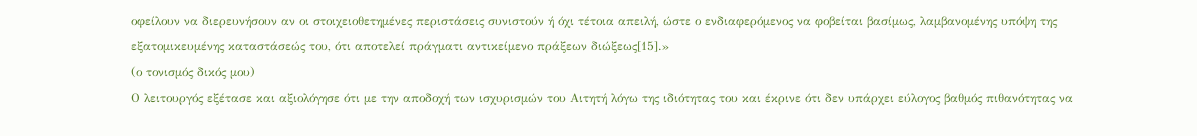οφείλουν να διερευνήσουν αν οι στοιχειοθετημένες περιστάσεις συνιστούν ή όχι τέτοια απειλή, ώστε ο ενδιαφερόμενος να φοβείται βασίμως, λαμβανομένης υπόψη της εξατομικευμένης καταστάσεώς του, ότι αποτελεί πράγματι αντικείμενο πράξεων διώξεως[15].»
(ο τονισμός δικός μου)
Ο λειτουργός εξέτασε και αξιολόγησε ότι με την αποδοχή των ισχυρισμών του Αιτητή λόγω της ιδιότητας του και έκρινε ότι δεν υπάρχει εύλογος βαθμός πιθανότητας να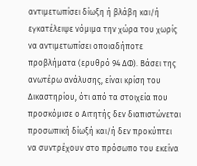αντιμετωπίσει δίωξη ή βλάβη και/ή εγκατέλειψε νόμιμα την χώρα του χωρίς να αντιμετωπίσει οποιαδήποτε προβλήματα (ερυθρό 94 ΔΦ). Βάσει της ανωτέρω ανάλυσης, είναι κρίση του Δικαστηρίου, ότι από τα στοιχεία που προσκόμισε ο Αιτητής δεν διαπιστώνεται προσωπική δίωξή και/ή δεν προκύπτει να συντρέχουν στο πρόσωπο του εκείνα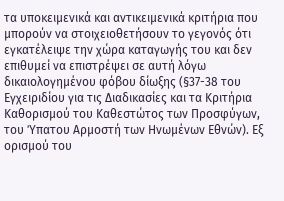τα υποκειμενικά και αντικειμενικά κριτήρια που μπορούν να στοιχειοθετήσουν το γεγονός ότι εγκατέλειψε την χώρα καταγωγής του και δεν επιθυμεί να επιστρέψει σε αυτή λόγω δικαιολογημένου φόβου δίωξης (§37-38 του Εγχειριδίου για τις Διαδικασίες και τα Κριτήρια Καθορισμού του Καθεστώτος των Προσφύγων, του Ύπατου Αρμοστή των Ηνωμένων Εθνών). Εξ ορισμού του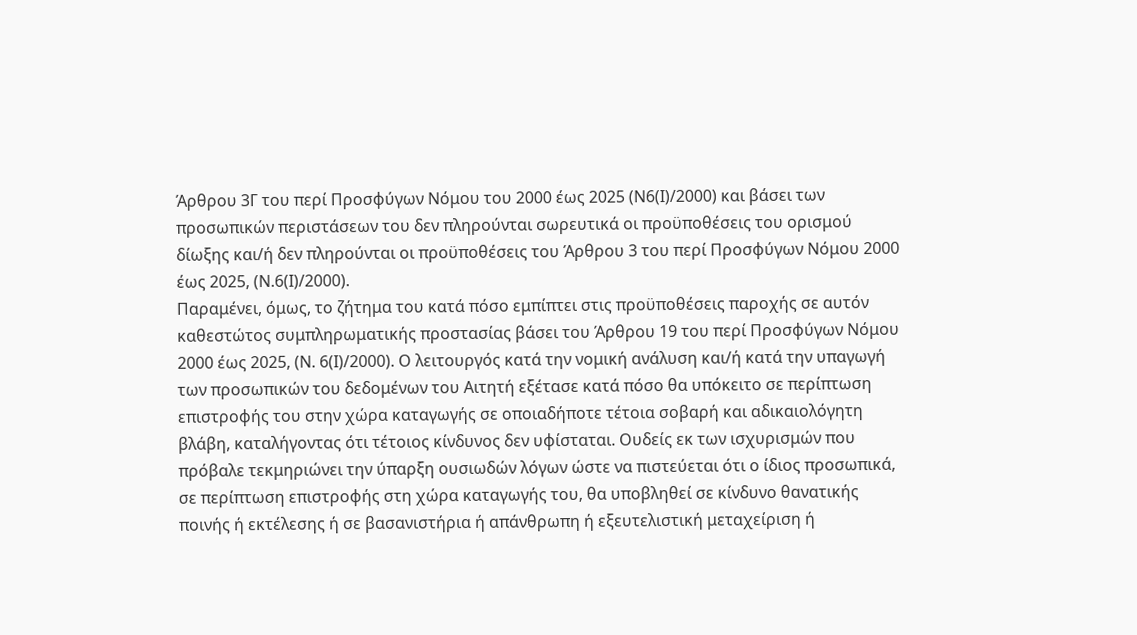Άρθρου 3Γ του περί Προσφύγων Νόμου του 2000 έως 2025 (Ν6(Ι)/2000) και βάσει των προσωπικών περιστάσεων του δεν πληρούνται σωρευτικά οι προϋποθέσεις του ορισμού δίωξης και/ή δεν πληρούνται οι προϋποθέσεις του Άρθρου 3 του περί Προσφύγων Νόμου 2000 έως 2025, (Ν.6(Ι)/2000).
Παραμένει, όμως, το ζήτημα του κατά πόσο εμπίπτει στις προϋποθέσεις παροχής σε αυτόν καθεστώτος συμπληρωματικής προστασίας βάσει του Άρθρου 19 του περί Προσφύγων Νόμου 2000 έως 2025, (Ν. 6(Ι)/2000). Ο λειτουργός κατά την νομική ανάλυση και/ή κατά την υπαγωγή των προσωπικών του δεδομένων του Αιτητή εξέτασε κατά πόσο θα υπόκειτο σε περίπτωση επιστροφής του στην χώρα καταγωγής σε οποιαδήποτε τέτοια σοβαρή και αδικαιολόγητη βλάβη, καταλήγοντας ότι τέτοιος κίνδυνος δεν υφίσταται. Ουδείς εκ των ισχυρισμών που πρόβαλε τεκμηριώνει την ύπαρξη ουσιωδών λόγων ώστε να πιστεύεται ότι ο ίδιος προσωπικά, σε περίπτωση επιστροφής στη χώρα καταγωγής του, θα υποβληθεί σε κίνδυνο θανατικής ποινής ή εκτέλεσης ή σε βασανιστήρια ή απάνθρωπη ή εξευτελιστική μεταχείριση ή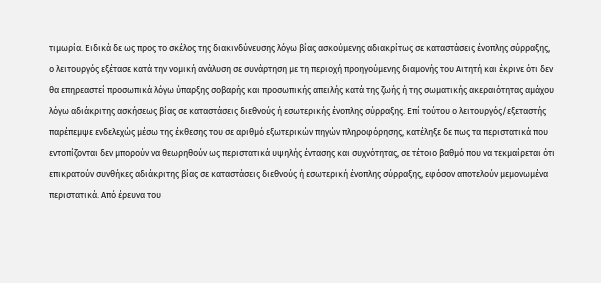τιμωρία. Ειδικά δε ως προς το σκέλος της διακινδύνευσης λόγω βίας ασκούμενης αδιακρίτως σε καταστάσεις ένοπλης σύρραξης, ο λειτουργός εξέτασε κατά την νομική ανάλυση σε συνάρτηση με τη περιοχή προηγούμενης διαμονής του Αιτητή και έκρινε ότι δεν θα επηρεαστεί προσωπικά λόγω ύπαρξης σοβαρής και προσωπικής απειλής κατά της ζωής ή της σωματικής ακεραιότητας αμάχου λόγω αδιάκριτης ασκήσεως βίας σε καταστάσεις διεθνούς ή εσωτερικής ένοπλης σύρραξης. Επί τούτου ο λειτουργός/εξεταστής παρέπεμψε ενδελεχώς μέσω της έκθεσης του σε αριθμό εξωτερικών πηγών πληροφόρησης, κατέληξε δε πως τα περιστατικά που εντοπίζονται δεν μπορούν να θεωρηθούν ως περιστατικά υψηλής έντασης και συχνότητας, σε τέτοιο βαθμό που να τεκμαίρεται ότι επικρατούν συνθήκες αδιάκριτης βίας σε καταστάσεις διεθνούς ή εσωτερική ένοπλης σύρραξης, εφόσον αποτελούν μεμονωμένα περιστατικά. Από έρευνα του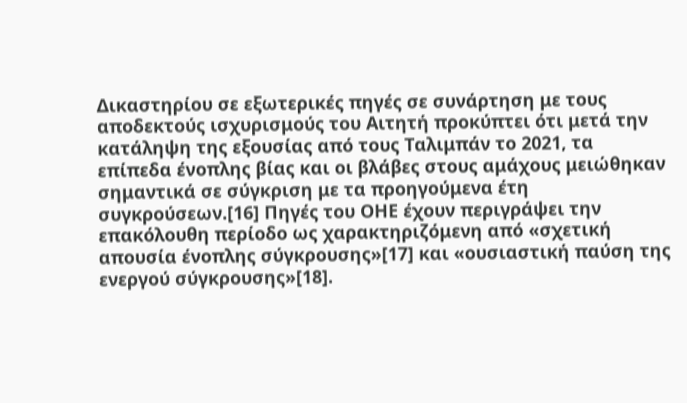Δικαστηρίου σε εξωτερικές πηγές σε συνάρτηση με τους αποδεκτούς ισχυρισμούς του Αιτητή προκύπτει ότι μετά την κατάληψη της εξουσίας από τους Ταλιμπάν το 2021, τα επίπεδα ένοπλης βίας και οι βλάβες στους αμάχους μειώθηκαν σημαντικά σε σύγκριση με τα προηγούμενα έτη συγκρούσεων.[16] Πηγές του ΟΗΕ έχουν περιγράψει την επακόλουθη περίοδο ως χαρακτηριζόμενη από «σχετική απουσία ένοπλης σύγκρουσης»[17] και «ουσιαστική παύση της ενεργού σύγκρουσης»[18].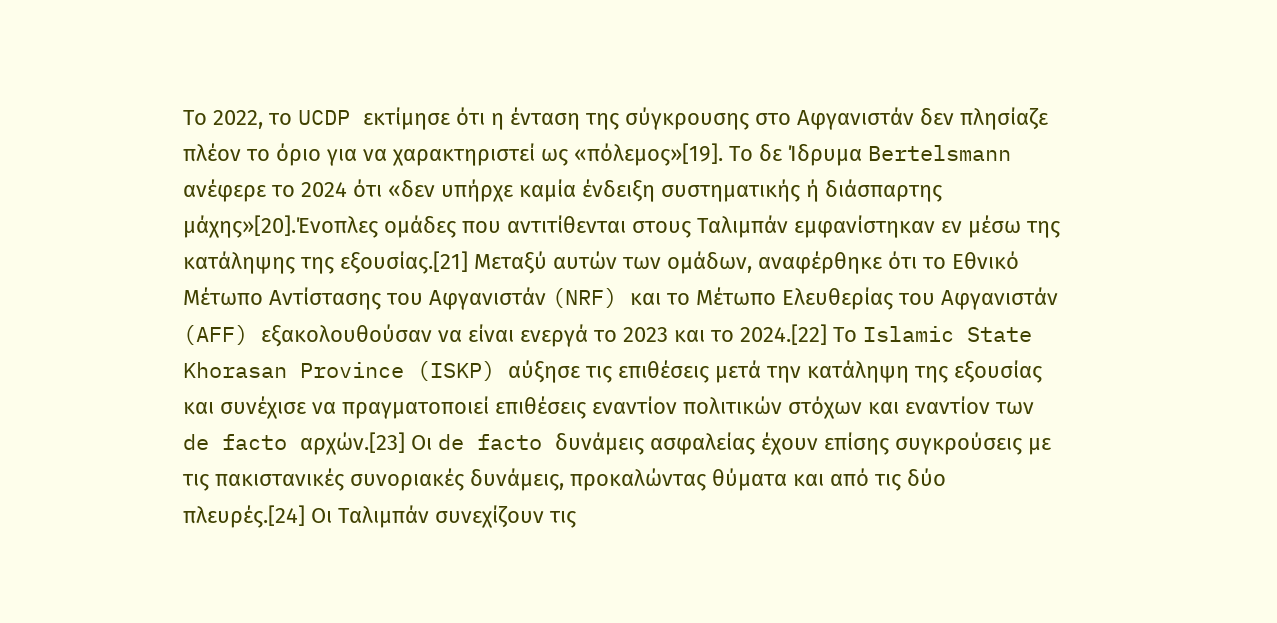Το 2022, το UCDP εκτίμησε ότι η ένταση της σύγκρουσης στο Αφγανιστάν δεν πλησίαζε πλέον το όριο για να χαρακτηριστεί ως «πόλεμος»[19]. Το δε Ίδρυμα Bertelsmann ανέφερε το 2024 ότι «δεν υπήρχε καμία ένδειξη συστηματικής ή διάσπαρτης μάχης»[20].Ένοπλες ομάδες που αντιτίθενται στους Ταλιμπάν εμφανίστηκαν εν μέσω της κατάληψης της εξουσίας.[21] Μεταξύ αυτών των ομάδων, αναφέρθηκε ότι το Εθνικό Μέτωπο Αντίστασης του Αφγανιστάν (NRF) και το Μέτωπο Ελευθερίας του Αφγανιστάν (AFF) εξακολουθούσαν να είναι ενεργά το 2023 και το 2024.[22] Το Islamic State Khorasan Province (ISKP) αύξησε τις επιθέσεις μετά την κατάληψη της εξουσίας και συνέχισε να πραγματοποιεί επιθέσεις εναντίον πολιτικών στόχων και εναντίον των de facto αρχών.[23] Οι de facto δυνάμεις ασφαλείας έχουν επίσης συγκρούσεις με τις πακιστανικές συνοριακές δυνάμεις, προκαλώντας θύματα και από τις δύο πλευρές.[24] Οι Ταλιμπάν συνεχίζουν τις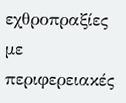εχθροπραξίες με περιφερειακές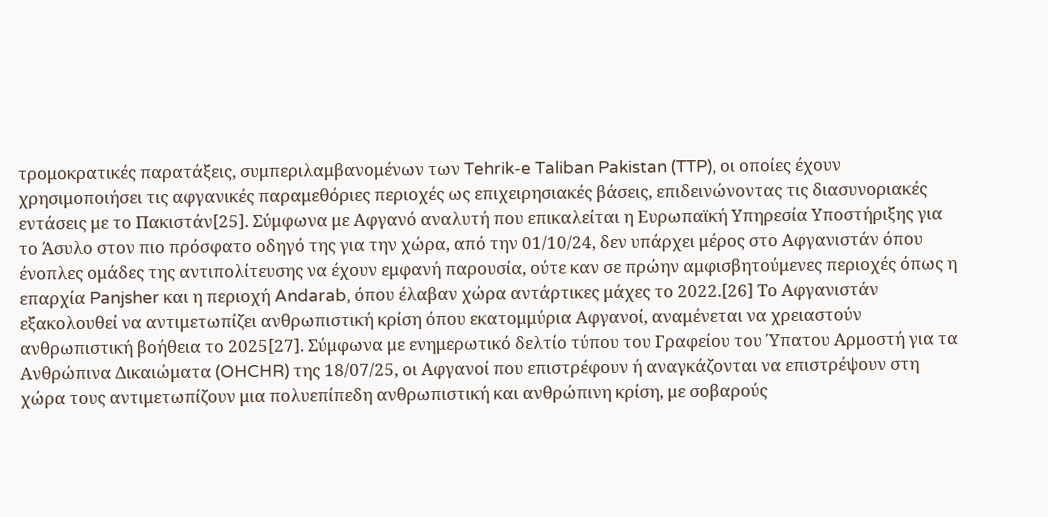τρομοκρατικές παρατάξεις, συμπεριλαμβανομένων των Tehrik-e Taliban Pakistan (TTP), οι οποίες έχουν χρησιμοποιήσει τις αφγανικές παραμεθόριες περιοχές ως επιχειρησιακές βάσεις, επιδεινώνοντας τις διασυνοριακές εντάσεις με το Πακιστάν[25]. Σύμφωνα με Αφγανό αναλυτή που επικαλείται η Ευρωπαϊκή Υπηρεσία Υποστήριξης για το Άσυλο στον πιο πρόσφατο οδηγό της για την χώρα, από την 01/10/24, δεν υπάρχει μέρος στο Αφγανιστάν όπου ένοπλες ομάδες της αντιπολίτευσης να έχουν εμφανή παρουσία, ούτε καν σε πρώην αμφισβητούμενες περιοχές όπως η επαρχία Panjsher και η περιοχή Andarab, όπου έλαβαν χώρα αντάρτικες μάχες το 2022.[26] Το Αφγανιστάν εξακολουθεί να αντιμετωπίζει ανθρωπιστική κρίση όπου εκατομμύρια Αφγανοί, αναμένεται να χρειαστούν ανθρωπιστική βοήθεια το 2025[27]. Σύμφωνα με ενημερωτικό δελτίο τύπου του Γραφείου του Ύπατου Αρμοστή για τα Ανθρώπινα Δικαιώματα (OHCHR) της 18/07/25, οι Αφγανοί που επιστρέφουν ή αναγκάζονται να επιστρέψουν στη χώρα τους αντιμετωπίζουν μια πολυεπίπεδη ανθρωπιστική και ανθρώπινη κρίση, με σοβαρούς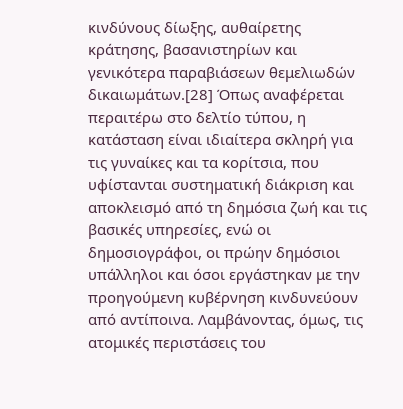κινδύνους δίωξης, αυθαίρετης κράτησης, βασανιστηρίων και γενικότερα παραβιάσεων θεμελιωδών δικαιωμάτων.[28] Όπως αναφέρεται περαιτέρω στο δελτίο τύπου, η κατάσταση είναι ιδιαίτερα σκληρή για τις γυναίκες και τα κορίτσια, που υφίστανται συστηματική διάκριση και αποκλεισμό από τη δημόσια ζωή και τις βασικές υπηρεσίες, ενώ οι δημοσιογράφοι, οι πρώην δημόσιοι υπάλληλοι και όσοι εργάστηκαν με την προηγούμενη κυβέρνηση κινδυνεύουν από αντίποινα. Λαμβάνοντας, όμως, τις ατομικές περιστάσεις του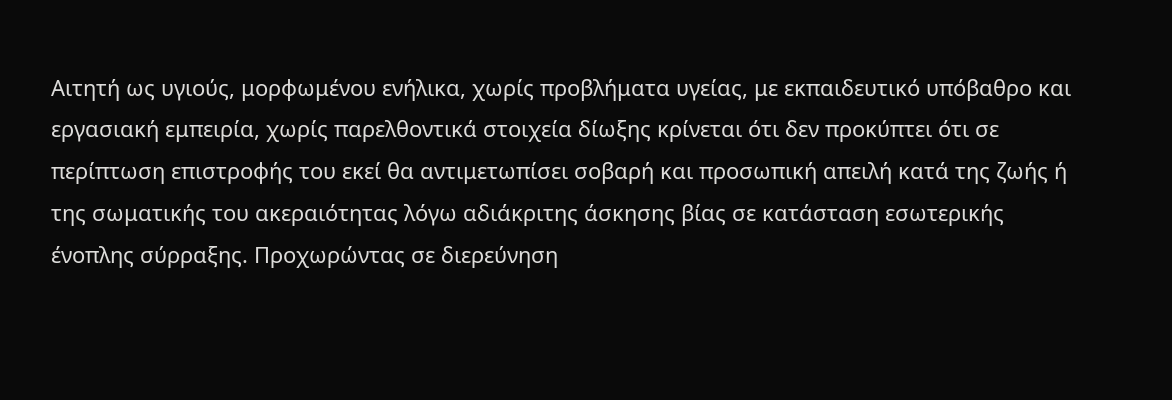Αιτητή ως υγιούς, μορφωμένου ενήλικα, χωρίς προβλήματα υγείας, με εκπαιδευτικό υπόβαθρο και εργασιακή εμπειρία, χωρίς παρελθοντικά στοιχεία δίωξης κρίνεται ότι δεν προκύπτει ότι σε περίπτωση επιστροφής του εκεί θα αντιμετωπίσει σοβαρή και προσωπική απειλή κατά της ζωής ή της σωματικής του ακεραιότητας λόγω αδιάκριτης άσκησης βίας σε κατάσταση εσωτερικής ένοπλης σύρραξης. Προχωρώντας σε διερεύνηση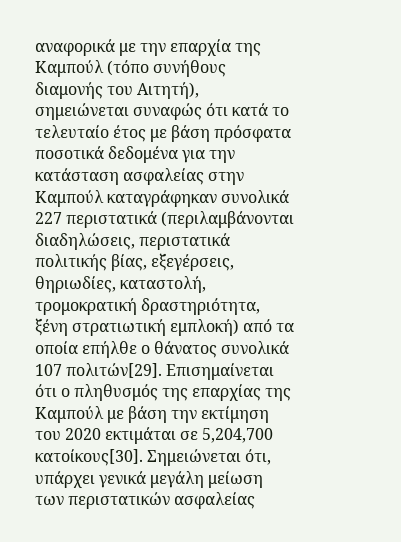αναφορικά με την επαρχία της Καμπούλ (τόπο συνήθους διαμονής του Αιτητή), σημειώνεται συναφώς ότι κατά το τελευταίο έτος με βάση πρόσφατα ποσοτικά δεδομένα για την κατάσταση ασφαλείας στην Καμπούλ καταγράφηκαν συνολικά 227 περιστατικά (περιλαμβάνονται διαδηλώσεις, περιστατικά πολιτικής βίας, εξεγέρσεις, θηριωδίες, καταστολή, τρομοκρατική δραστηριότητα, ξένη στρατιωτική εμπλοκή) από τα οποία επήλθε ο θάνατος συνολικά 107 πολιτών[29]. Επισημαίνεται ότι ο πληθυσμός της επαρχίας της Καμπούλ με βάση την εκτίμηση του 2020 εκτιμάται σε 5,204,700 κατοίκους[30]. Σημειώνεται ότι, υπάρχει γενικά μεγάλη μείωση των περιστατικών ασφαλείας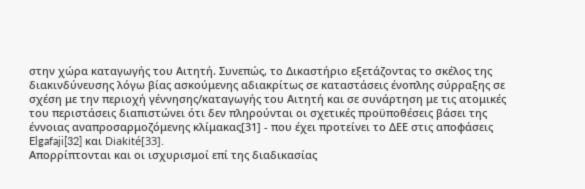στην χώρα καταγωγής του Αιτητή. Συνεπώς, το Δικαστήριο εξετάζοντας το σκέλος της διακινδύνευσης λόγω βίας ασκούμενης αδιακρίτως σε καταστάσεις ένοπλης σύρραξης σε σχέση με την περιοχή γέννησης/καταγωγής του Αιτητή και σε συνάρτηση με τις ατομικές του περιστάσεις διαπιστώνει ότι δεν πληρούνται οι σχετικές προϋποθέσεις βάσει της έννοιας αναπροσαρμοζόμενης κλίμακας[31] - που έχει προτείνει το ΔΕΕ στις αποφάσεις Elgafaji[32] και Diakité[33].
Απορρίπτονται και οι ισχυρισμοί επί της διαδικασίας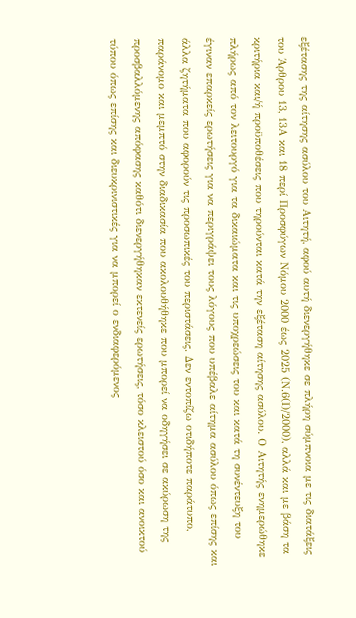εξέτασης της αίτησης ασύλου του Αιτητή, αφού αυτή διενεργήθηκε σε πλήρη σύμπνοια με τις διατάξεις του Άρθρου 13, 13Α και 18 περί Προσφύγων Νόμου 2000 έως 2025 (Ν.6(Ι)/2000), αλλά και με βάση τα κριτήρια και/ή προϋποθέσεις που τηρούνται κατά την εξέταση αίτησης ασύλου. Ο Αιτητής ενημερώθηκε πλήρως από τον λειτουργό για τα δικαιώματα και τις υποχρεώσεις του και κατά τη συνέντευξη του έγιναν επαρκείς ερωτήσεις για να περιγράψει τους λόγους που υπέβαλε αίτημα ασύλου όπως επίσης και άλλα ζητήματα που αφορούν τις προσωπικές του περιστάσεις. Δεν εντοπίζω οτιδήποτε παράτυπο, παράνομο και μεμπτό στην διαδικασία που ακολουθήθηκε που μπορεί να οδηγήσει σε ακύρωση της προσβαλλόμενης απόφασης καθότι διενεργήθηκαν εκτενείς ερωτήσεις, τόσο κλειστού όσο και ανοικτού τύπου όπως επίσης και διευκρινιστικές για να μπορεί ο ενδιαφερόμενος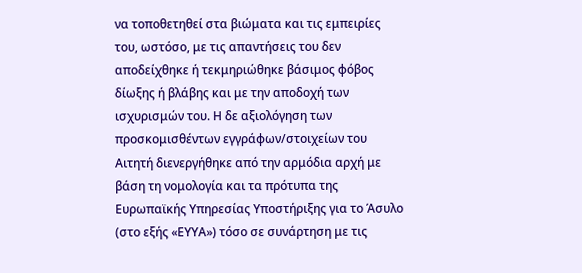να τοποθετηθεί στα βιώματα και τις εμπειρίες του, ωστόσο, με τις απαντήσεις του δεν αποδείχθηκε ή τεκμηριώθηκε βάσιμος φόβος δίωξης ή βλάβης και με την αποδοχή των ισχυρισμών του. Η δε αξιολόγηση των προσκομισθέντων εγγράφων/στοιχείων του Αιτητή διενεργήθηκε από την αρμόδια αρχή με βάση τη νομολογία και τα πρότυπα της Ευρωπαϊκής Υπηρεσίας Υποστήριξης για το Άσυλο (στο εξής «ΕΥΥΑ») τόσο σε συνάρτηση με τις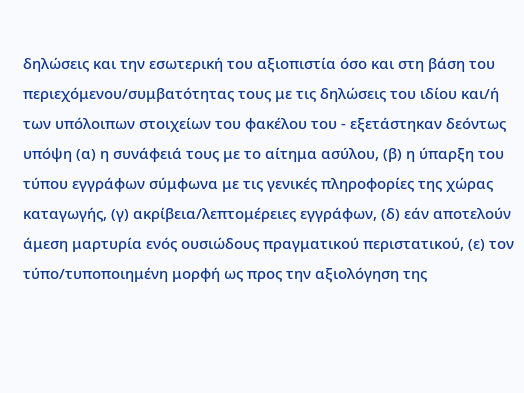δηλώσεις και την εσωτερική του αξιοπιστία όσο και στη βάση του περιεχόμενου/συμβατότητας τους με τις δηλώσεις του ιδίου και/ή των υπόλοιπων στοιχείων του φακέλου του - εξετάστηκαν δεόντως υπόψη (α) η συνάφειά τους με το αίτημα ασύλου, (β) η ύπαρξη του τύπου εγγράφων σύμφωνα με τις γενικές πληροφορίες της χώρας καταγωγής, (γ) ακρίβεια/λεπτομέρειες εγγράφων, (δ) εάν αποτελούν άμεση μαρτυρία ενός ουσιώδους πραγματικού περιστατικού, (ε) τον τύπο/τυποποιημένη μορφή ως προς την αξιολόγηση της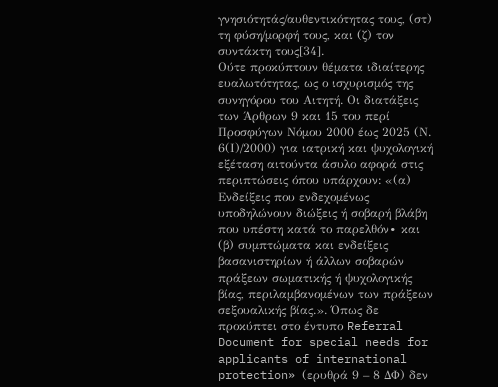γνησιότητάς/αυθεντικότητας τους, (στ) τη φύση/μορφή τους, και (ζ) τον συντάκτη τους[34].
Ούτε προκύπτουν θέματα ιδιαίτερης ευαλωτότητας, ως ο ισχυρισμός της συνηγόρου του Αιτητή. Οι διατάξεις των Άρθρων 9 και 15 του περί Προσφύγων Νόμου 2000 έως 2025 (Ν. 6(Ι)/2000) για ιατρική και ψυχολογική εξέταση αιτούντα άσυλο αφορά στις περιπτώσεις όπου υπάρχουν: «(α) Ενδείξεις που ενδεχομένως υποδηλώνουν διώξεις ή σοβαρή βλάβη που υπέστη κατά το παρελθόν∙ και (β) συμπτώματα και ενδείξεις βασανιστηρίων ή άλλων σοβαρών πράξεων σωματικής ή ψυχολογικής βίας, περιλαμβανομένων των πράξεων σεξουαλικής βίας.». Όπως δε προκύπτει στο έντυπο Referral Document for special needs for applicants of international protection» (ερυθρά 9 – 8 ΔΦ) δεν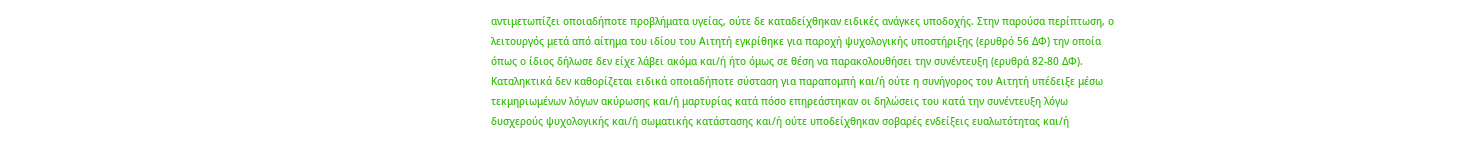αντιμετωπίζει οποιαδήποτε προβλήματα υγείας, ούτε δε καταδείχθηκαν ειδικές ανάγκες υποδοχής. Στην παρούσα περίπτωση, ο λειτουργός μετά από αίτημα του ιδίου του Αιτητή εγκρίθηκε για παροχή ψυχολογικής υποστήριξης (ερυθρό 56 ΔΦ) την οποία όπως ο ίδιος δήλωσε δεν είχε λάβει ακόμα και/ή ήτο όμως σε θέση να παρακολουθήσει την συνέντευξη (ερυθρά 82-80 ΔΦ). Καταληκτικά δεν καθορίζεται ειδικά οποιαδήποτε σύσταση για παραπομπή και/ή ούτε η συνήγορος του Αιτητή υπέδειξε μέσω τεκμηριωμένων λόγων ακύρωσης και/ή μαρτυρίας κατά πόσο επηρεάστηκαν οι δηλώσεις του κατά την συνέντευξη λόγω δυσχερούς ψυχολογικής και/ή σωματικής κατάστασης και/ή ούτε υποδείχθηκαν σοβαρές ενδείξεις ευαλωτότητας και/ή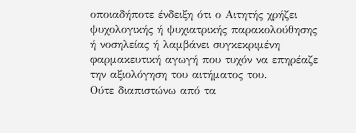οποιαδήποτε ένδειξη ότι ο Αιτητής χρήζει ψυχολογικής ή ψυχιατρικής παρακολούθησης ή νοσηλείας ή λαμβάνει συγκεκριμένη φαρμακευτική αγωγή που τυχόν να επηρέαζε την αξιολόγηση του αιτήματος του.
Ούτε διαπιστώνω από τα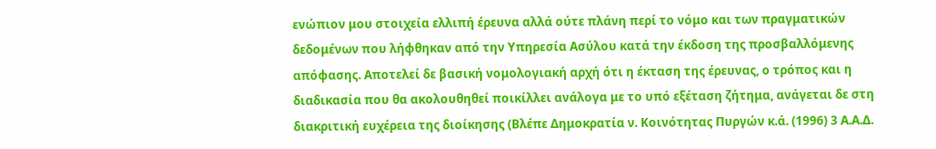ενώπιον μου στοιχεία ελλιπή έρευνα αλλά ούτε πλάνη περί το νόμο και των πραγματικών δεδομένων που λήφθηκαν από την Υπηρεσία Ασύλου κατά την έκδοση της προσβαλλόμενης απόφασης. Αποτελεί δε βασική νομολογιακή αρχή ότι η έκταση της έρευνας, ο τρόπος και η διαδικασία που θα ακολουθηθεί ποικίλλει ανάλογα με το υπό εξέταση ζήτημα, ανάγεται δε στη διακριτική ευχέρεια της διοίκησης (Βλέπε Δημοκρατία ν. Κοινότητας Πυργών κ.ά. (1996) 3 Α.Α.Δ.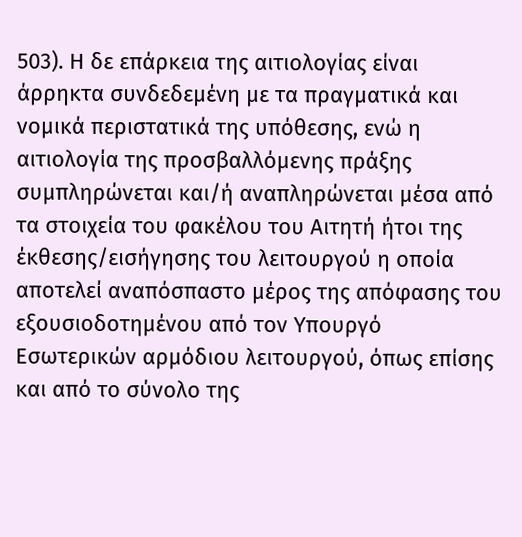503). Η δε επάρκεια της αιτιολογίας είναι άρρηκτα συνδεδεμένη με τα πραγματικά και νομικά περιστατικά της υπόθεσης, ενώ η αιτιολογία της προσβαλλόμενης πράξης συμπληρώνεται και/ή αναπληρώνεται μέσα από τα στοιχεία του φακέλου του Αιτητή ήτοι της έκθεσης/εισήγησης του λειτουργού η οποία αποτελεί αναπόσπαστο μέρος της απόφασης του εξουσιοδοτημένου από τον Υπουργό Εσωτερικών αρμόδιου λειτουργού, όπως επίσης και από το σύνολο της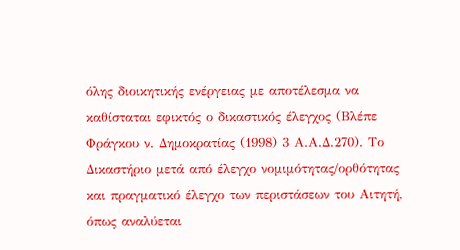όλης διοικητικής ενέργειας με αποτέλεσμα να καθίσταται εφικτός ο δικαστικός έλεγχος (Βλέπε Φράγκου ν. Δημοκρατίας (1998) 3 Α.Α.Δ.270). Το Δικαστήριο μετά από έλεγχο νομιμότητας/ορθότητας και πραγματικό έλεγχο των περιστάσεων του Αιτητή, όπως αναλύεται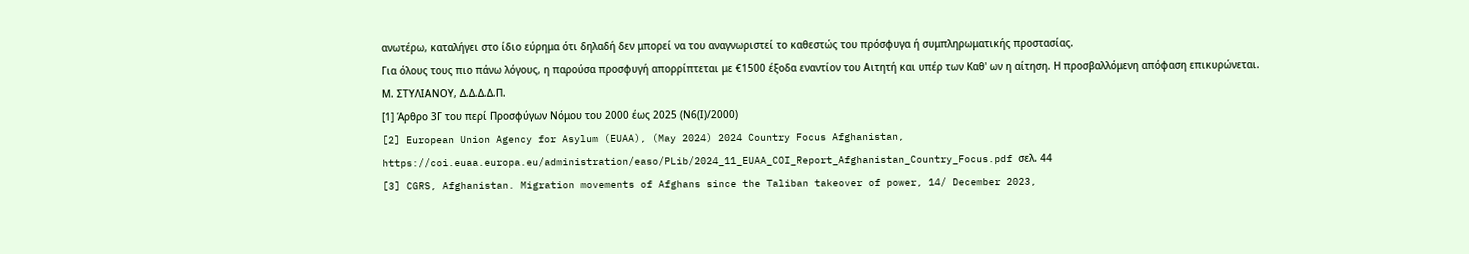ανωτέρω, καταλήγει στο ίδιο εύρημα ότι δηλαδή δεν μπορεί να του αναγνωριστεί το καθεστώς του πρόσφυγα ή συμπληρωματικής προστασίας.
Για όλους τους πιο πάνω λόγους, η παρούσα προσφυγή απορρίπτεται με €1500 έξοδα εναντίον του Αιτητή και υπέρ των Καθ' ων η αίτηση. Η προσβαλλόμενη απόφαση επικυρώνεται.
Μ. ΣΤΥΛΙΑΝΟΥ, Δ.Δ.Δ.Δ.Π.
[1] Άρθρο 3Γ του περί Προσφύγων Νόμου του 2000 έως 2025 (Ν6(Ι)/2000)
[2] European Union Agency for Asylum (EUAA), (May 2024) 2024 Country Focus Afghanistan, https://coi.euaa.europa.eu/administration/easo/PLib/2024_11_EUAA_COI_Report_Afghanistan_Country_Focus.pdf σελ. 44
[3] CGRS, Afghanistan. Migration movements of Afghans since the Taliban takeover of power, 14/ December 2023,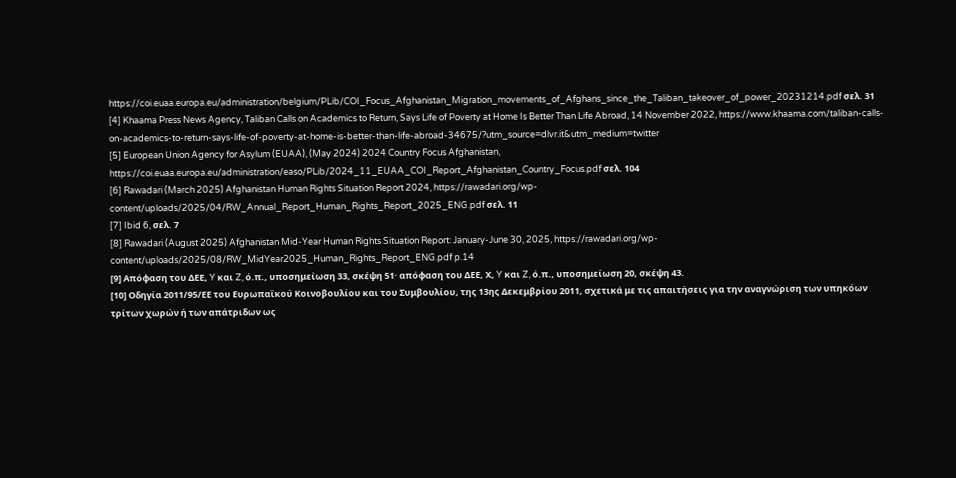https://coi.euaa.europa.eu/administration/belgium/PLib/COI_Focus_Afghanistan_Migration_movements_of_Afghans_since_the_Taliban_takeover_of_power_20231214.pdf σελ. 31
[4] Khaama Press News Agency, Taliban Calls on Academics to Return, Says Life of Poverty at Home Is Better Than Life Abroad, 14 November 2022, https://www.khaama.com/taliban-calls-on-academics-to-return-says-life-of-poverty-at-home-is-better-than-life-abroad-34675/?utm_source=dlvr.it&utm_medium=twitter
[5] European Union Agency for Asylum (EUAA), (May 2024) 2024 Country Focus Afghanistan, https://coi.euaa.europa.eu/administration/easo/PLib/2024_11_EUAA_COI_Report_Afghanistan_Country_Focus.pdf σελ. 104
[6] Rawadari (March 2025) Afghanistan Human Rights Situation Report 2024, https://rawadari.org/wp-content/uploads/2025/04/RW_Annual_Report_Human_Rights_Report_2025_ENG.pdf σελ. 11
[7] Ibid 6, σελ. 7
[8] Rawadari (August 2025) Afghanistan Mid-Year Human Rights Situation Report: January-June 30, 2025, https://rawadari.org/wp-content/uploads/2025/08/RW_MidYear2025_Human_Rights_Report_ENG.pdf p.14
[9] Απόφαση του ΔΕΕ, Y και Z, ό.π., υποσημείωση 33, σκέψη 51· απόφαση του ΔΕΕ, Χ, Y και Z, ό.π., υποσημείωση 20, σκέψη 43.
[10] Οδηγία 2011/95/ΕΕ του Ευρωπαϊκού Κοινοβουλίου και του Συμβουλίου, της 13ης Δεκεμβρίου 2011, σχετικά με τις απαιτήσεις για την αναγνώριση των υπηκόων τρίτων χωρών ή των απάτριδων ως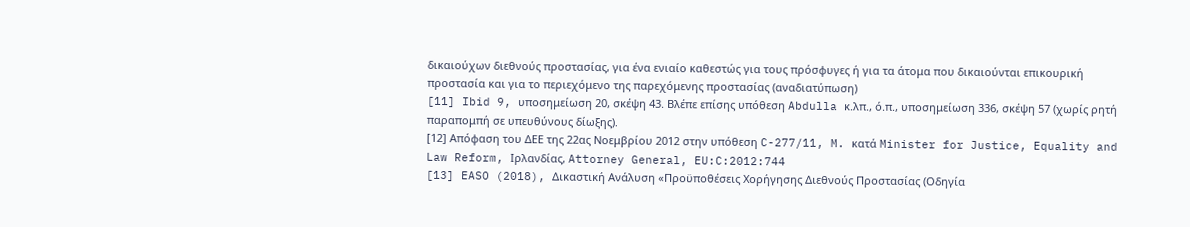δικαιούχων διεθνούς προστασίας, για ένα ενιαίο καθεστώς για τους πρόσφυγες ή για τα άτομα που δικαιούνται επικουρική προστασία και για το περιεχόμενο της παρεχόμενης προστασίας (αναδιατύπωση)
[11] Ibid 9, υποσημείωση 20, σκέψη 43. Βλέπε επίσης υπόθεση Abdulla κ.λπ., ό.π., υποσημείωση 336, σκέψη 57 (χωρίς ρητή παραπομπή σε υπευθύνους δίωξης).
[12] Απόφαση του ΔΕΕ της 22ας Νοεμβρίου 2012 στην υπόθεση C-277/11, M. κατά Minister for Justice, Equality and Law Reform, Ιρλανδίας, Attorney General, EU:C:2012:744
[13] EASO (2018), Δικαστική Ανάλυση «Προϋποθέσεις Χορήγησης Διεθνούς Προστασίας (Οδηγία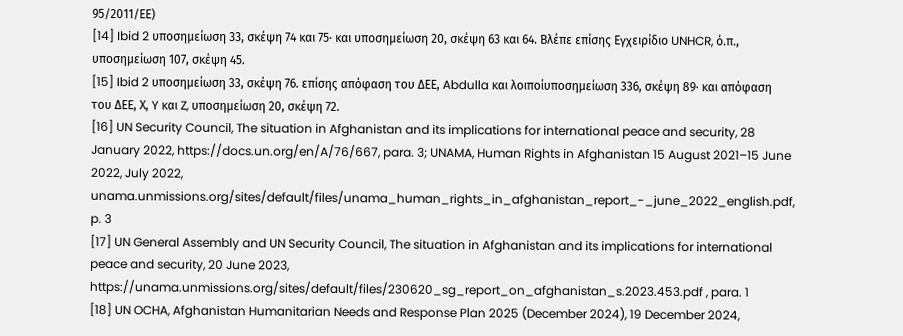95/2011/ΕΕ)
[14] Ibid 2 υποσημείωση 33, σκέψη 74 και 75· και υποσημείωση 20, σκέψη 63 και 64. Βλέπε επίσης Εγχειρίδιο UNHCR, ό.π., υποσημείωση 107, σκέψη 45.
[15] Ibid 2 υποσημείωση 33, σκέψη 76. επίσης απόφαση του ΔΕΕ, Abdulla και λοιποίυποσημείωση 336, σκέψη 89· και απόφαση του ΔΕΕ, Χ, Y και Z, υποσημείωση 20, σκέψη 72.
[16] UN Security Council, The situation in Afghanistan and its implications for international peace and security, 28 January 2022, https://docs.un.org/en/A/76/667, para. 3; UNAMA, Human Rights in Afghanistan 15 August 2021–15 June 2022, July 2022, unama.unmissions.org/sites/default/files/unama_human_rights_in_afghanistan_report_-_june_2022_english.pdf, p. 3
[17] UN General Assembly and UN Security Council, The situation in Afghanistan and its implications for international peace and security, 20 June 2023, https://unama.unmissions.org/sites/default/files/230620_sg_report_on_afghanistan_s.2023.453.pdf , para. 1
[18] UN OCHA, Afghanistan Humanitarian Needs and Response Plan 2025 (December 2024), 19 December 2024,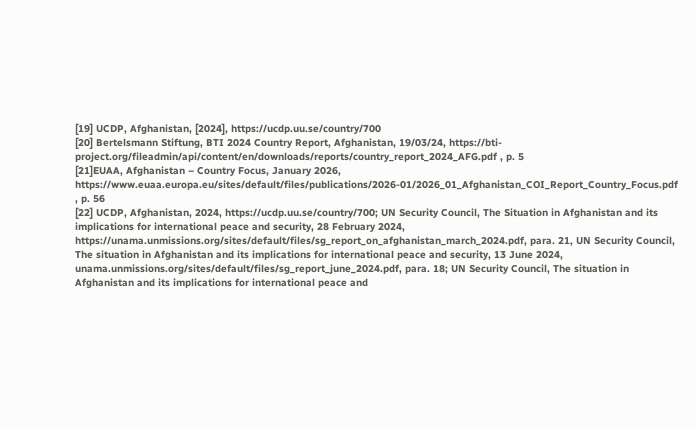[19] UCDP, Afghanistan, [2024], https://ucdp.uu.se/country/700
[20] Bertelsmann Stiftung, BTI 2024 Country Report, Afghanistan, 19/03/24, https://bti-project.org/fileadmin/api/content/en/downloads/reports/country_report_2024_AFG.pdf , p. 5
[21]EUAA, Afghanistan – Country Focus, January 2026, https://www.euaa.europa.eu/sites/default/files/publications/2026-01/2026_01_Afghanistan_COI_Report_Country_Focus.pdf , p. 56
[22] UCDP, Afghanistan, 2024, https://ucdp.uu.se/country/700; UN Security Council, The Situation in Afghanistan and its implications for international peace and security, 28 February 2024, https://unama.unmissions.org/sites/default/files/sg_report_on_afghanistan_march_2024.pdf, para. 21, UN Security Council, The situation in Afghanistan and its implications for international peace and security, 13 June 2024, unama.unmissions.org/sites/default/files/sg_report_june_2024.pdf, para. 18; UN Security Council, The situation in Afghanistan and its implications for international peace and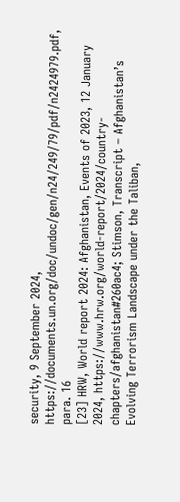security, 9 September 2024, https://documents.un.org/doc/undoc/gen/n24/249/79/pdf/n2424979.pdf, para. 16
[23] HRW, World report 2024: Afghanistan, Events of 2023, 12 January 2024, https://www.hrw.org/world-report/2024/country-chapters/afghanistan#260ac4; Stimson, Transcript – Afghanistan’s Evolving Terrorism Landscape under the Taliban,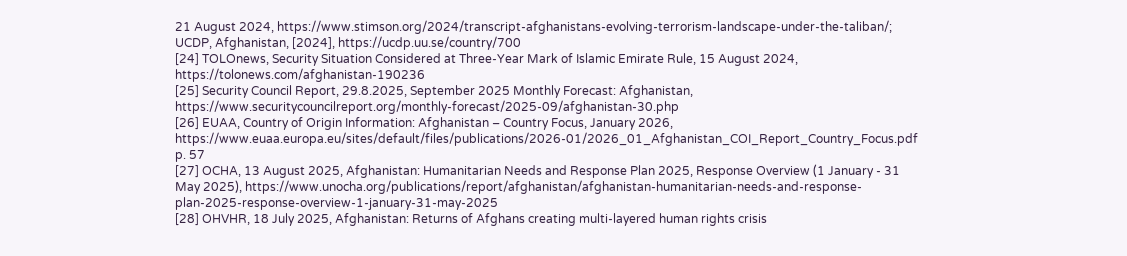21 August 2024, https://www.stimson.org/2024/transcript-afghanistans-evolving-terrorism-landscape-under-the-taliban/; UCDP, Afghanistan, [2024], https://ucdp.uu.se/country/700
[24] TOLOnews, Security Situation Considered at Three-Year Mark of Islamic Emirate Rule, 15 August 2024, https://tolonews.com/afghanistan-190236
[25] Security Council Report, 29.8.2025, September 2025 Monthly Forecast: Afghanistan, https://www.securitycouncilreport.org/monthly-forecast/2025-09/afghanistan-30.php
[26] EUAA, Country of Origin Information: Afghanistan – Country Focus, January 2026, https://www.euaa.europa.eu/sites/default/files/publications/2026-01/2026_01_Afghanistan_COI_Report_Country_Focus.pdf p. 57
[27] OCHA, 13 August 2025, Afghanistan: Humanitarian Needs and Response Plan 2025, Response Overview (1 January - 31 May 2025), https://www.unocha.org/publications/report/afghanistan/afghanistan-humanitarian-needs-and-response-plan-2025-response-overview-1-january-31-may-2025
[28] OHVHR, 18 July 2025, Afghanistan: Returns of Afghans creating multi-layered human rights crisis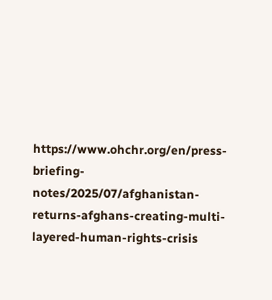https://www.ohchr.org/en/press-briefing-notes/2025/07/afghanistan-returns-afghans-creating-multi-layered-human-rights-crisis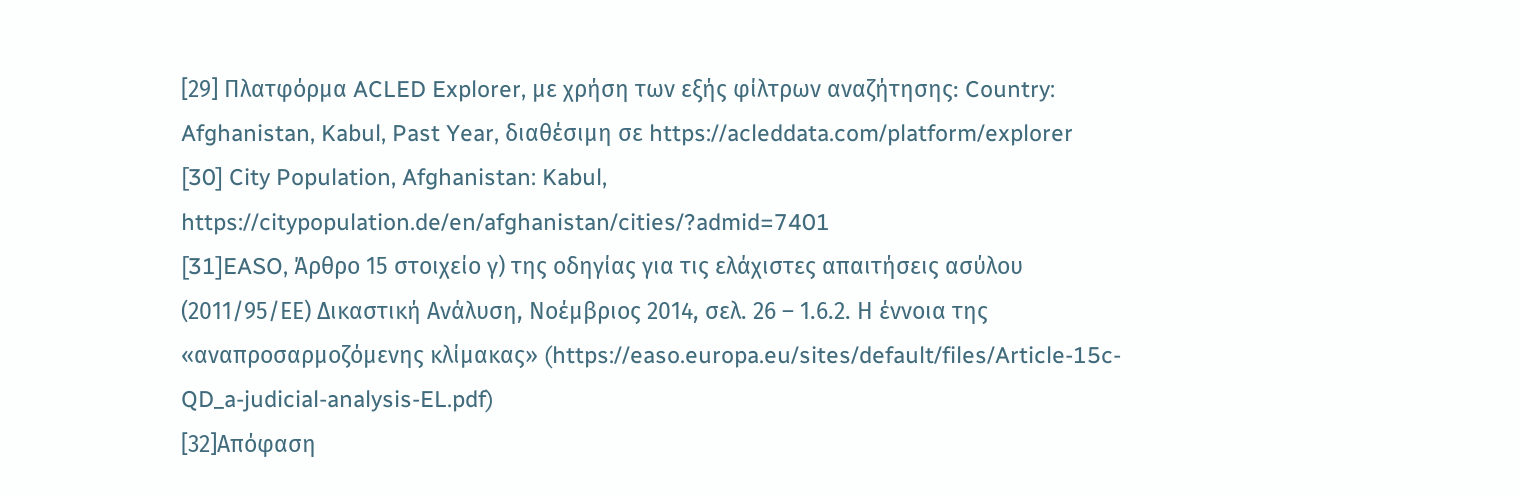[29] Πλατφόρμα ACLED Explorer, με χρήση των εξής φίλτρων αναζήτησης: Country: Afghanistan, Kabul, Past Year, διαθέσιμη σε https://acleddata.com/platform/explorer
[30] City Population, Afghanistan: Kabul, https://citypopulation.de/en/afghanistan/cities/?admid=7401
[31]EASO, Άρθρο 15 στοιχείο γ) της οδηγίας για τις ελάχιστες απαιτήσεις ασύλου (2011/95/ΕΕ) Δικαστική Ανάλυση, Νοέμβριος 2014, σελ. 26 – 1.6.2. Η έννοια της «αναπροσαρμοζόμενης κλίμακας» (https://easo.europa.eu/sites/default/files/Article-15c-QD_a-judicial-analysis-EL.pdf)
[32]Απόφαση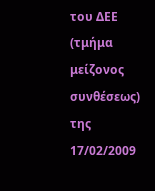του ΔΕΕ (τμήμα μείζονος συνθέσεως) της 17/02/2009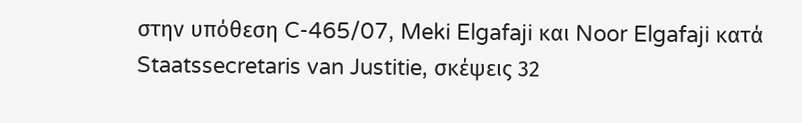στην υπόθεση C-465/07, Meki Elgafaji και Noor Elgafaji κατά Staatssecretaris van Justitie, σκέψεις 32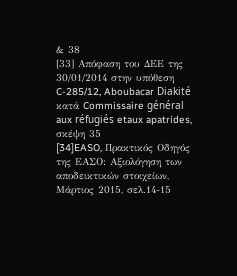& 38
[33] Απόφαση του ΔΕΕ της 30/01/2014 στην υπόθεση C-285/12, Aboubacar Diakité κατά Commissaire général aux réfugiés etaux apatrides, σκέψη 35
[34]EASO, Πρακτικός Οδηγός της ΕΑΣΟ: Αξιολόγηση των αποδεικτικών στοιχείων, Μάρτιος 2015, σελ.14-15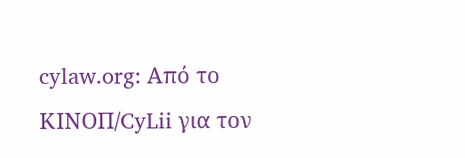cylaw.org: Από το ΚΙΝOΠ/CyLii για τον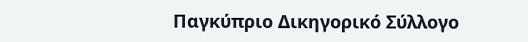Παγκύπριο Δικηγορικό Σύλλογο